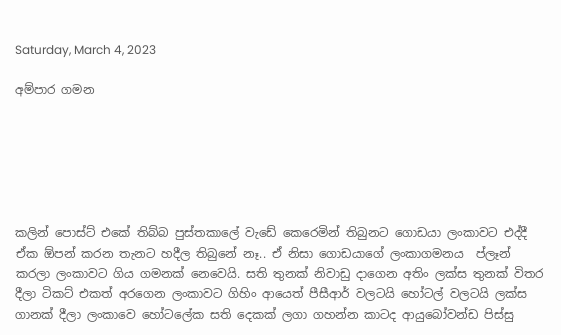Saturday, March 4, 2023

අම්පාර ගමන






කලින් පොස්ට් එකේ තිබ්බ පුස්තකාලේ වැඩේ කෙරෙමින් තිබුනට ගොඩයා ලංකාවට එද්දී ඒක ඕපන් කරන තැනට හදීල තිබුනේ නෑ.. ඒ නිසා ගොඩයාගේ ලංකාගමනය  ප්ලෑන් කරලා ලංකාවට ගිය ගමනක් නෙවෙයි. සති තුනක් නිවාඩු දාගෙන අතිං ලක්ස තුනක් විතර දීලා ටිකට් එකත් අරගෙන ලංකාවට ගිහිං ආයෙත් පීසීආර් වලටයි හෝටල් වලටයි ලක්ස ගානක් දීලා ලංකාවෙ හෝටලේක සති දෙකක් ලගා ගහන්න කාටද ආයුබෝවන්ඩ පිස්සු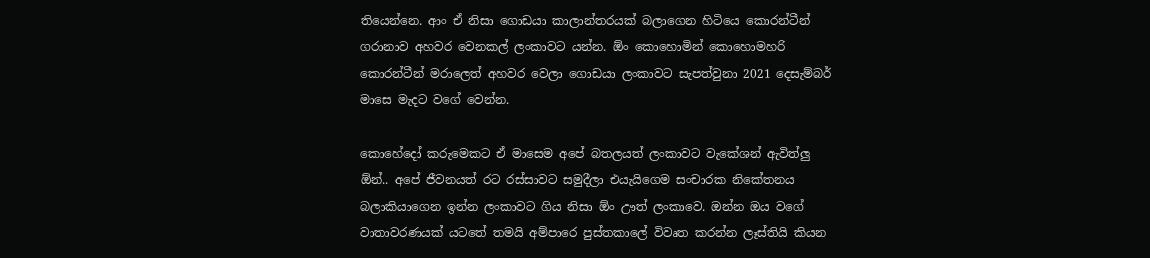තියෙන්නෙ. ආං ඒ නිසා ගොඩයා කාලාන්තරයක් බලාගෙන හිටියෙ කොරන්ටීන් ගරානාව අහවර වෙනකල් ලංකාවට යන්න. ඕං කොහොමින් කොහොමහරි කොරන්ටීන් මරාලෙත් අහවර වෙලා ගොඩයා ලංකාවට සැපත්වුනා 2021 දෙසැම්බර් මාසෙ මැදට වගේ වෙන්න.

කොහේදෝ කරුමෙකට ඒ මාසෙම අපේ බතලයත් ලංකාවට වැකේශන් ඇවිත්ලු ඕන්.. අපේ ජීවනයත් රට රස්සාවට සමුදීලා එයැයිගෙම සංචාරක නිකේතනය බලාකියාගෙන ඉන්න ලංකාවට ගිය නිසා ඕං ඌත් ලංකාවෙ. ඔන්න ඔය වගේ වාතාවරණයක් යටතේ තමයි අම්පාරෙ පුස්තකාලේ විවෘත කරන්න ලෑස්තියි කියන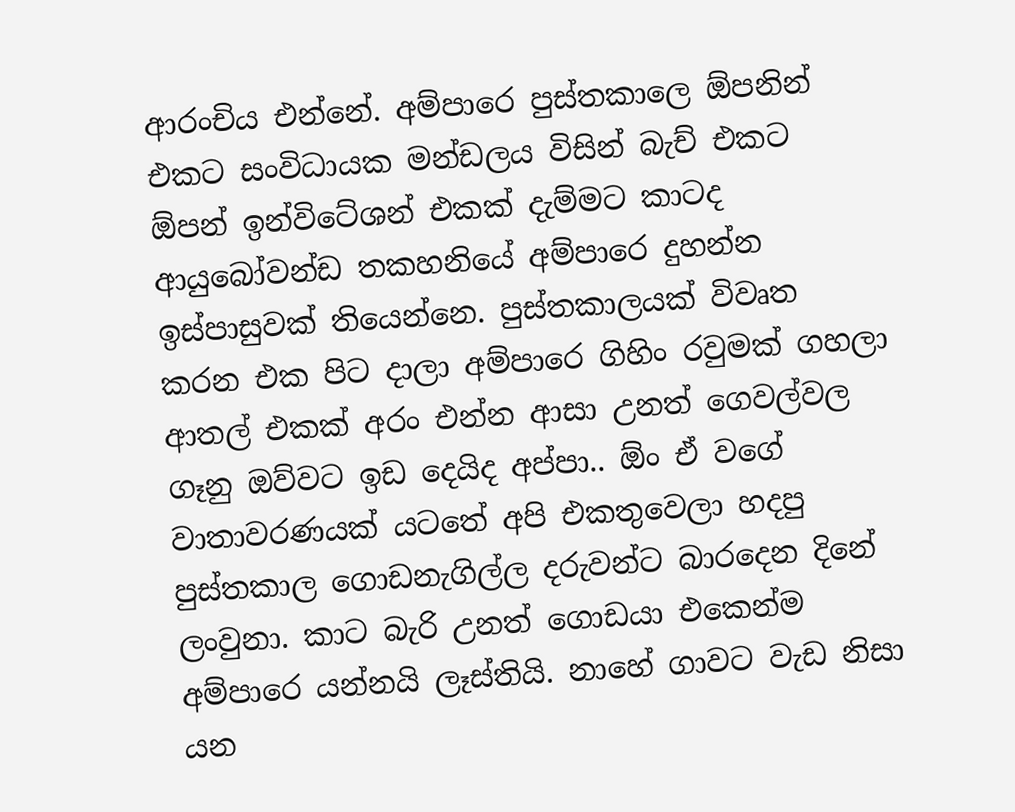ආරංචිය එන්නේ. අම්පාරෙ පුස්තකාලෙ ඕපනින් එකට සංවිධායක මන්ඩලය විසින් බැච් එකට ඕපන් ඉන්විටේශන් එකක් දැම්මට කාටද ආයුබෝවන්ඩ තකහනියේ අම්පාරෙ දුහන්න ඉස්පාසුවක් තියෙන්නෙ. පුස්තකාලයක් විවෘත කරන එක පිට දාලා අම්පාරෙ ගිහිං රවුමක් ගහලා ආතල් එකක් අරං එන්න ආසා උනත් ගෙවල්වල ගෑනු ඔව්වට ඉඩ දෙයිද අප්පා.. ඕං ඒ වගේ වාතාවරණයක් යටතේ අපි එකතුවෙලා හදපු පුස්තකාල ගොඩනැගිල්ල දරුවන්ට බාරදෙන දිනේ ලංවුනා. කාට බැරි උනත් ගොඩයා එකෙන්ම අම්පාරෙ යන්නයි ලෑස්තියි. නාහේ ගාවට වැඩ නිසා යන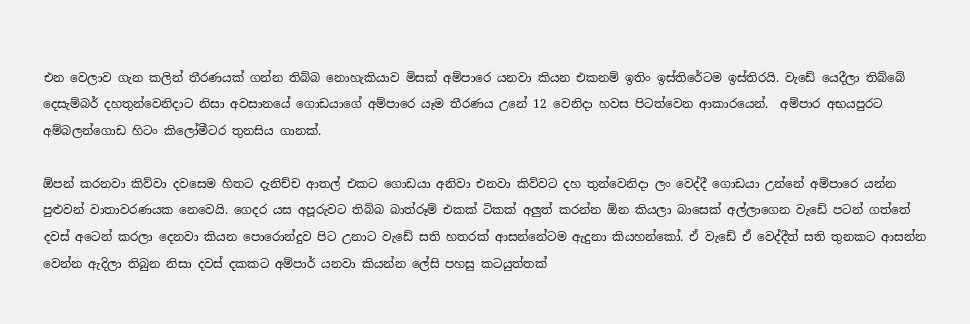එන වෙලාව ගැන කලින් තීරණයක් ගන්න තිබ්බ නොහැකියාව මිසක් අම්පාරෙ යනවා කියන එකනම් ඉතිං ඉස්තිරේටම ඉස්තිරයි. වැඩේ යෙදීලා තිබ්බේ දෙසැම්බර් දහතුන්වෙනිදාට නිසා අවසානයේ ගොඩයාගේ අම්පාරෙ යෑම තීරණය උනේ 12 වෙනිදා හවස පිටත්වෙන ආකාරයෙන්.  අම්පාර අභයපුරට අම්බලන්ගොඩ හිටං කිලෝමීටර තුනසිය ගානක්.

ඕපන් කරනවා කිව්වා දවසෙම හිතට දැනිච්ච ආතල් එකට ගොඩයා අනිවා එනවා කිව්වට දහ තුන්වෙනිදා ලං වෙද්දී ගොඩයා උන්නේ අම්පාරෙ යන්න පුළුවන් වාතාවරණයක නෙවෙයි. ගෙදර යස අපූරුවට තිබ්බ බාත්රූම් එකක් ටිකක් අලුත් කරන්න ඕන කියලා බාසෙක් අල්ලාගෙන වැඩේ පටන් ගත්තේ දවස් අටෙන් කරලා දෙනවා කියන පොරොන්දුව පිට උනාට වැඩේ සති හතරක් ආසන්නේටම ඇදුනා කියහන්කෝ. ඒ වැඩේ ඒ වෙද්දීත් සති තුනකට ආසන්න වෙන්න ඇදිලා තිබුන නිසා දවස් දකකට අම්පාර් යනවා කියන්න ලේසි පහසු කටයුත්තක්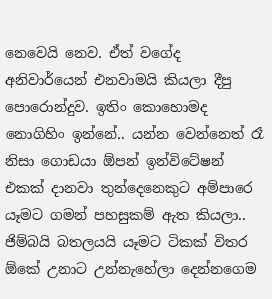නෙවෙයි නෙව. ඒත් වගේද අනිවාර්යෙන් එනවාමයි කියලා දීපු පොරොන්දුව. ඉතිං කොහොමද නොගිහිං ඉන්නේ.. යන්න වෙන්නෙත් රෑ නිසා ගොඩයා ඕපන් ඉන්විටේෂන් එකක් දානවා තුන්දෙනෙකුට අම්පාරෙ යෑමට ගමන් පහසුකම් ඇත කියලා.. ජිම්බයි බතලයයි යෑමට ටිකක් විතර ඕකේ උනාට උන්නැහේලා දෙන්නගෙම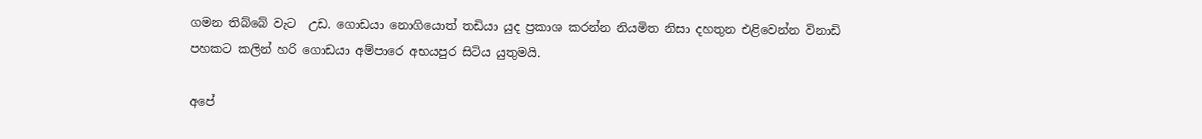ගමන තිබ්බේ වැට  උඩ. ගොඩයා නොගියොත් තඩියා යුද ප්‍රකාශ කරන්න නියමිත නිසා දහතුන එළිවෙන්න විනාඩි පහකට කලින් හරි ගොඩයා අම්පාරෙ අභයපුර සිටිය යුතුමයි.

අපේ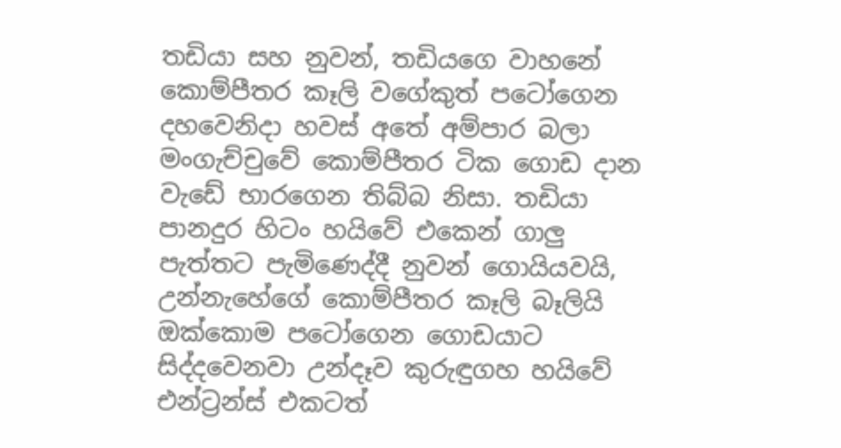තඩියා සහ නුවන්, තඩියගෙ වාහනේ කොම්පීතර කෑලි වගේකුත් පටෝගෙන දහවෙනිදා හවස් අතේ අම්පාර බලා මංගැච්චුවේ කොම්පීතර ටික ගොඩ දාන වැඩේ භාරගෙන තිබ්බ නිසා. තඩියා පානදුර හිටං හයිවේ එකෙන් ගාලු පැත්තට පැමිණෙද්දී නුවන් ගොයියවයි, උන්නැහේගේ කොම්පීතර කෑලි බෑලියි  ඔක්කොම පටෝගෙන ගොඩයාට සිද්දවෙනවා උන්දෑව කුරුඳුගහ හයිවේ එන්ට්‍රන්ස් එකටත්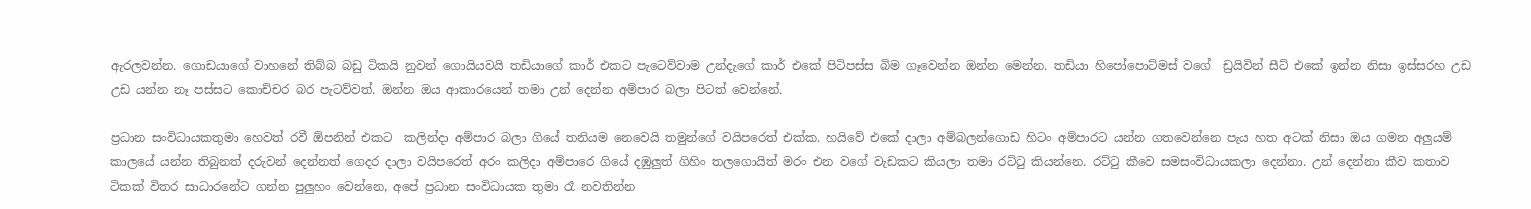ඇරලවන්න. ගොඩයාගේ වාහනේ තිබ්බ බඩු ටිකයි නුවන් ගොයියවයි තඩියාගේ කාර් එකට පැටෙව්වාම උන්දැගේ කාර් එකේ පිටිපස්ස බිම ගෑවෙන්න ඔන්න මෙන්න. තඩියා හිපෝපොට්මස් වගේ  ඩ්‍රයිවින් සීට් එකේ ඉන්න නිසා ඉස්සරහ උඩ උඩ යන්න නෑ පස්සට කොච්චර බර පැටව්වත්. ඔන්න ඔය ආකාරයෙන් තමා උන් දෙන්න අම්පාර බලා පිටත් වෙන්නේ.

ප්‍රධාන සංවිධායකතුමා හෙවත් රවී ඕපනින් එකට  කලින්දා අම්පාර බලා ගියේ තනියම නෙවෙයි තමුන්ගේ වයිපරෙත් එක්ක. හයිවේ එකේ දාලා අම්බලන්ගොඩ හිටං අම්පාරට යන්න ගතවෙන්නෙ පැය හත අටක් නිසා ඔය ගමන අලුයම් කාලයේ යන්න තිබුනත් දරුවන් දෙන්නත් ගෙදර දාලා වයිපරෙත් අරං කලිදා අම්පාරෙ ගියේ දඹුලුත් ගිහිං තලගොයිත් මරං එන වගේ වැඩකට කියලා තමා රට්ටු කියන්නෙ. රට්ටු කීවෙ සමසංවිධායකලා දෙන්නා. උන් දෙන්නා කීව කතාව ටිකක් විතර සාධාරනේට ගන්න පුලුහං වෙන්නෙ, අපේ ප්‍රධාන සංවිධායක තුමා රෑ නවතින්න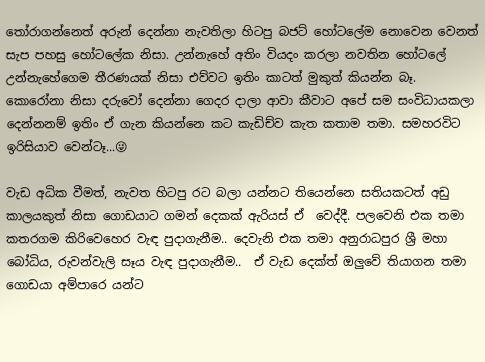තෝරාගන්නෙත් අරුන් දෙන්නා නැවතිලා හිටපු බජට් හෝටලේම නොවෙන වෙනත් සැප පහසු හෝටලේක නිසා. උන්නැහේ අතිං වියදං කරලා නවතින හෝටලේ උන්නැහේගෙම තීරණයක් නිසා එව්වට ඉතිං කාටත් මුකුත් කියන්න බෑ. කොරෝනා නිසා දරුවෝ දෙන්නා ගෙදර දාලා ආවා කීවාට අපේ සම සංවිධායකලා දෙන්නනම් ඉතිං ඒ ගැන කියන්නෙ කට කැඩිච්ව කැත කතාම තමා. සමහරවිට ඉරිසියාව වෙන්ටෑ...😜

වැඩ අධික වීමත්, නැවත හිටපු රට බලා යන්නට තියෙන්නෙ සතියකටත් අඩු කාලයකුත් නිසා ගොඩයාට ගමන් දෙකක් ඇරියස් ඒ  වෙද්දී. පලවෙනි එක තමා කතරගම කිරිවෙහෙර වැඳ පුදාගැනීම.. දෙවැනි එක තමා අනුරාධපුර ශ්‍රී මහා බෝධිය, රුවන්වැලි සෑය වැඳ පුදාගැනීම..  ඒ වැඩ දෙක්ත් ඔලුවේ තියාගන තමා ගොඩයා අම්පාරෙ යන්ට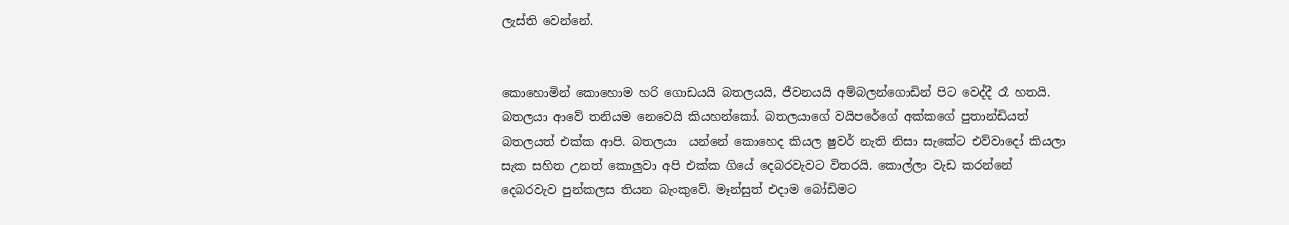ලැස්ති වෙන්නේ.


කොහොමින් කොහොම හරි ගොඩයයි බතලයයි, ජීවනයයි අම්බලන්ගොඩින් පිට වෙද්දී රෑ හතයි. බතලයා ආවේ තනියම නෙවෙයි කියහන්කෝ. බතලයාගේ වයිපරේගේ අක්කගේ පුතාන්ඩියත් බතලයත් එක්ක ආපි. බතලයා  යන්නේ කොහෙද කියල ෂුවර් නැති නිසා සැකේට එව්වාදෝ කියලා සැක සහිත උනත් කොලුවා අපි එක්ක ගියේ දෙබරවැවට විතරයි. කොල්ලා වැඩ කරන්නේ දෙබරවැව පුන්කලස තියන බැංකුවේ. මෑන්සුත් එදාම බෝඩිමට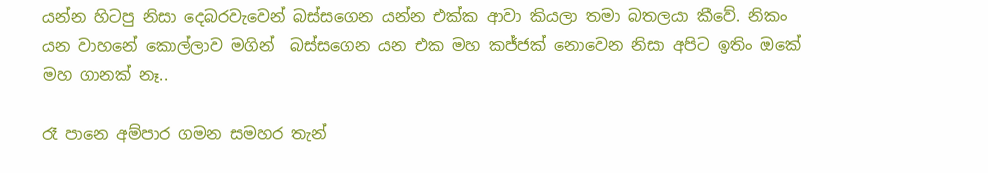යන්න හිටපු නිසා දෙබරවැවෙන් බස්සගෙන යන්න එක්ක ආවා කියලා තමා බතලයා කීවේ. නිකං යන වාහනේ කොල්ලාව මගින්  බස්සගෙන යන එක මහ කජ්ජක් නොවෙන නිසා අපිට ඉතිං ඔකේ මහ ගානක් නෑ..

රෑ පානෙ අම්පාර ගමන සමහර තැන්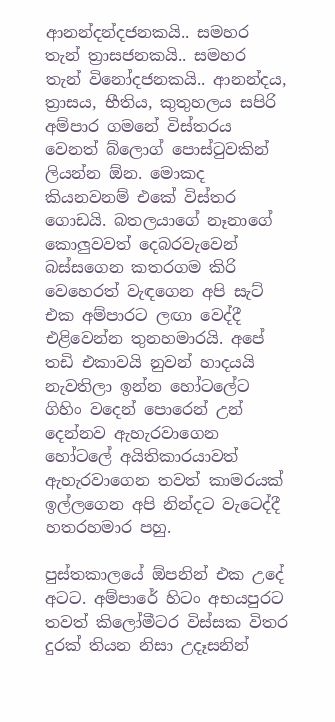ආනන්දන්දජනකයි.. සමහර තැන් ත්‍රාසජනකයි.. සමහර තැන් විනෝදජනකයි.. ආනන්දය, ත්‍රාසය, භීතිය, කුතුහලය සපිරි අම්පාර ගමනේ විස්තරය වෙනත් බ්ලොග් පොස්ටුවකින් ලියන්න ඕන. මොකද කියනවනම් එකේ විස්තර ගොඩයි. බතලයාගේ නෑනාගේ කොලුවවත් දෙබරවැවෙන් බස්සගෙන කතරගම කිරි වෙහෙරත් වැඳගෙන අපි සැට් එක අම්පාරට ලඟා වෙද්දී එළිවෙන්න තුනහමාරයි. අපේ තඩි එකාවයි නුවන් හාදයයි නැවතිලා ඉන්න හෝටලේට ගිහිං වදෙන් පොරෙන් උන් දෙන්නව ඇහැරවාගෙන හෝටලේ අයිතිකාරයාවත් ඇහැරවාගෙන තවත් කාමරයක් ඉල්ලගෙන අපි නින්දට වැටෙද්දී හතරහමාර පහු.

පුස්තකාලයේ ඕපනින් එක උදේ අටට. අම්පාරේ හිටං අභයපුරට තවත් කිලෝමීටර විස්සක විතර දුරක් තියන නිසා උදෑසනින්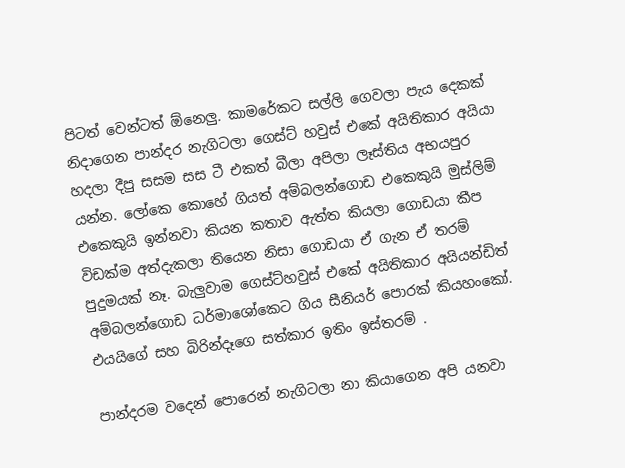පිටත් වෙන්ටත් ඕනෙලු. කාමරේකට සල්ලි ගෙවලා පැය දෙකක් නිදාගෙන පාන්දර නැගිටලා ගෙස්ට් හවුස් එකේ අයිතිකාර අයියා හදලා දීපු සසම සස ටී එකත් බීලා අපිලා ලෑස්තිය අභයපුර යන්න. ලෝකෙ කොහේ ගියත් අම්බලන්ගොඩ එකෙකුයි මුස්ලිම් එකෙකුයි ඉන්නවා කියන කතාව ඇත්ත කියලා ගොඩයා කීප විඩක්ම අත්දැකලා තියෙන නිසා ගොඩයා ඒ ගැන ඒ තරම් පුදුමයක් නෑ. බැලුවාම ගෙස්ට්හවුස් එකේ අයිතිකාර අයියන්ඩිත් අම්බලන්ගොඩ ධර්මාශෝකෙට ගිය සීනියර් පොරක් කියහංකෝ. එයයිගේ සහ බිරින්දෑගෙ සත්කාර ඉතිං ඉස්තරම් .

පාන්දරම වදෙන් පොරෙන් නැගිටලා නා කියාගෙන අපි යනවා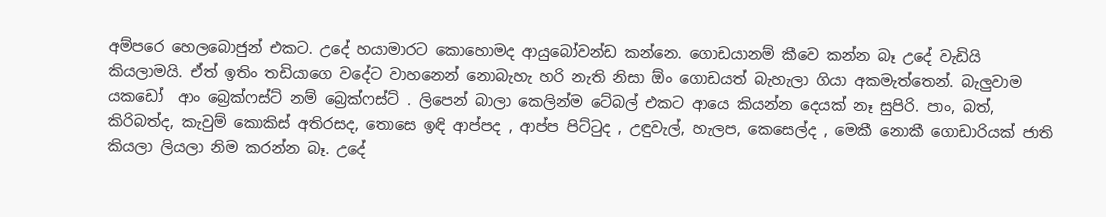අම්පරෙ හෙලබොජුන් එකට. උදේ හයාමාරට කොහොමද ආයුබෝවන්ඩ කන්නෙ. ගොඩයානම් කීවෙ කන්න බෑ උදේ වැඩියි කියලාමයි. ඒත් ඉතිං තඩියාගෙ වදේට වාහනෙන් නොබැහැ හරි නැති නිසා ඕං ගොඩයත් බැහැලා ගියා අකමැත්තෙන්. බැලුවාම යකඩෝ  ආං බ්‍රෙක්ෆස්ට් නම් බ්‍රෙක්ෆස්ට් . ලිපෙන් බාලා කෙලින්ම ටේබල් එකට ආයෙ කියන්න දෙයක් නෑ සුපිරි. පාං, බත්, කිරිබත්ද, කැවුම් කොකිස් අතිරසද, තොසෙ ඉඳි ආප්පද , ආප්ප පිට්ටුද , උඳුවැල්, හැලප, කෙසෙල්ද , මෙකී නොකී ගොඩාරියක් ජාති කියලා ලියලා නිම කරන්න බෑ. උදේ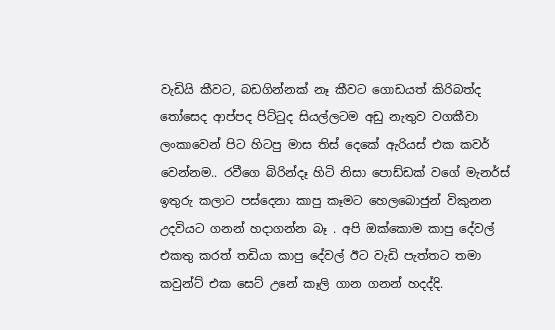වැඩියි කීවට, බඩගින්නක් නෑ කීවට ගොඩයත් කිරිබත්ද තෝසෙද ආප්පද පිට්ටුද සියල්ලටම අඩු නැතුව වගකීවා ලංකාවෙන් පිට හිටපු මාස තිස් දෙකේ ඇරියස් එක කවර් වෙන්නම.. රවීගෙ බිරින්දෑ හිටි නිසා පොඩ්ඩක් වගේ මැනර්ස් ඉතුරු කලාට පස්දෙනා කාපු කෑමට හෙලබොජුන් විකුනන උදවියට ගනන් හදාගන්න බෑ . අපි ඔක්කොම කාපු දේවල් එකතු කරත් තඩියා කාපු දේවල් ඊට වැඩි පැත්තට තමා කවුන්ට් එක සෙට් උනේ කෑලි ගාන ගනන් හදද්දි.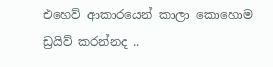එහෙව් ආකාරයෙන් කාලා කොහොම ඩ්‍රයිව් කරන්නද ..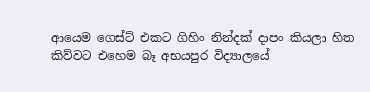ආයෙම ගෙස්ට් එකට ගිහිං නින්දක් දාපං කියලා හිත කිව්වට එහෙම බෑ අභයපුර විද්‍යාලයේ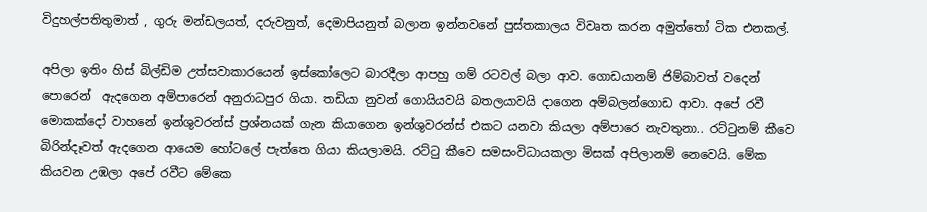විදුහල්පතිතුමාත් , ගුරු මන්ඩලයත්, දරුවනුත්, දෙමාපියනුත් බලාන ඉන්නවනේ පුස්තකාලය විවෘත කරන අමුත්තෝ ටික එනකල්.

අපිලා ඉතිං හිස් බිල්ඩිම උත්සවාකාරයෙන් ඉස්කෝලෙට බාරදීලා ආපහු ගම් රටවල් බලා ආව. ගොඩයානම් ජිම්බාවත් වදෙන් පොරෙන්  ඇදගෙන අම්පාරෙන් අනුරාධපුර ගියා. තඩියා නුවන් ගොයියවයි බතලයාවයි දාගෙන අම්බලන්ගොඩ ආවා. අපේ රවී මොකක්දෝ වාහනේ ඉන්ශුවරන්ස් ප්‍රශ්නයක් ගැන කියාගෙන ඉන්ශුවරන්ස් එකට යනවා කියලා අම්පාරෙ නැවතුනා.. රට්ටුනම් කීවෙ බිරින්දෑවත් ඇදගෙන ආයෙම හෝටලේ පැත්තෙ ගියා කියලාමයි. රට්ටු කීවෙ සමසංවිධායකලා මිසක් අපිලානම් නෙවෙයි. මේක කියවන උඹලා අපේ රවීට මේකෙ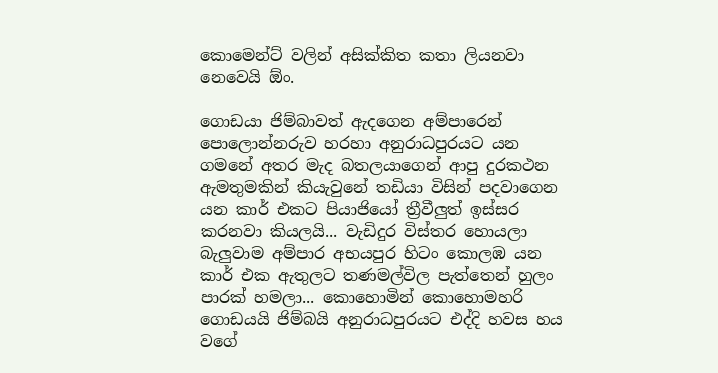කොමෙන්ට් වලින් අසික්කිත කතා ලියනවා නෙවෙයි ඕං.

ගොඩයා ජිම්බාවත් ඇදගෙන අම්පාරෙන් පොලොන්නරුව හරහා අනුරාධපුරයට යන ගමනේ අතර මැද බතලයාගෙන් ආපු දුරකථන ඇමතුමකින් කියැවුනේ තඩියා විසින් පදවාගෙන යන කාර් එකට පියාජියෝ ත්‍රීවීලුත් ඉස්සර කරනවා කියලයි... වැඩිදුර විස්තර හොයලා බැලුවාම අම්පාර අභයපුර හිටං කොලඹ යන කාර් එක ඇතුලට තණමල්විල පැත්තෙන් හුලං පාරක් හමලා... කොහොමින් කොහොමහරි ගොඩයයි ජිම්බයි අනුරාධපුරයට එද්දි හවස හය වගේ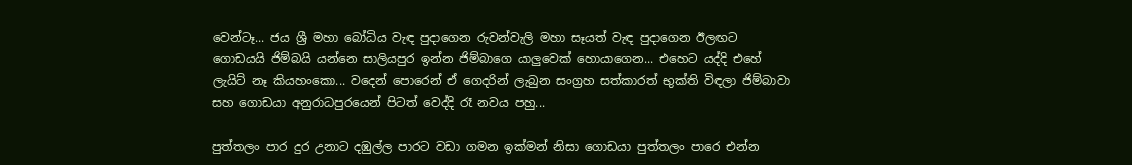වෙන්ටෑ... ජය ශ්‍රී මහා බෝධිය වැඳ පුදාගෙන රුවන්වැලි මහා සෑයත් වැඳ පුදාගෙන ඊලඟට ගොඩයයි ජිම්බයි යන්නෙ සාලියපුර ඉන්න ජිම්බාගෙ යාලුවෙක් හොයාගෙන... එහෙට යද්දි එහේ ලැයිට් නෑ කියහංකො... වදෙන් පොරෙන් ඒ ගෙදරින් ලැබුන සංග්‍රහ සත්කාරත් භුක්ති විඳලා ජිම්බාවා සහ ගොඩයා අනුරාධපුරයෙන් පිටත් වෙද්දි රෑ නවය පහු...

පුත්තලං පාර දුර උනාට දඹුල්ල පාරට වඩා ගමන ඉක්මන් නිසා ගොඩයා පුත්තලං පාරෙ එන්න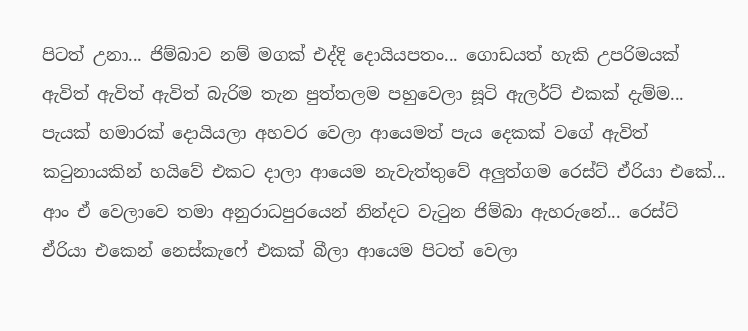පිටත් උනා... ජිම්බාව නම් මගක් එද්දි දොයියපතං... ගොඩයත් හැකි උපරිමයක් ඇවිත් ඇවිත් ඇවිත් බැරිම තැන පුත්තලම පහුවෙලා සූටි ඇලර්ට් එකක් දැම්ම... පැයක් හමාරක් දොයියලා අහවර වෙලා ආයෙමත් පැය දෙකක් වගේ ඇවිත් කටුනායකින් හයිවේ එකට දාලා ආයෙම නැවැත්තුවේ අලුත්ගම රෙස්ට් ඒරියා එකේ... ආං ඒ වෙලාවෙ තමා අනුරාධපුරයෙන් නින්දට වැටුන ජිම්බා ඇහරුනේ... රෙස්ට් ඒරියා එකෙන් නෙස්කැෆේ එකක් බීලා ආයෙම පිටත් වෙලා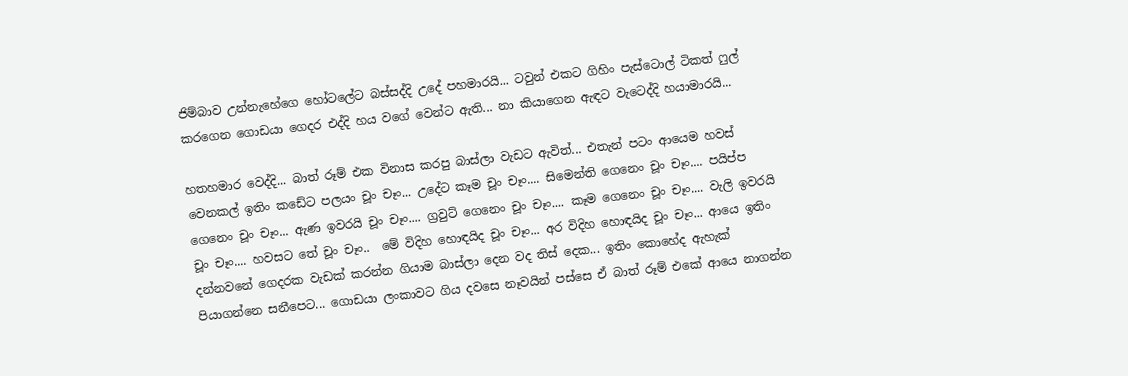ජිම්බාව උන්නැහේගෙ හෝටලේට බස්සද්දි උදේ පහමාරයි... ටවුන් එකට ගිහිං පැස්ටොල් ටිකත් ෆුල් කරගෙන ගොඩයා ගෙදර එද්දි හය වගේ වෙන්ට ඇති... නා කියාගෙන ඇඳට වැටෙද්දි හයාමාරයි...

හතහමාර වෙද්දි... බාත් රූම් එක විනාස කරපු බාස්ලා වැඩට ඇවිත්... එතැන් පටං ආයෙම හවස් වෙනකල් ඉතිං කඩේට පලයං චූං චෑං... උදේට කෑම චූං චෑං.... සිමෙන්ති ගෙනෙං චූං චෑං.... පයිප්ප ගෙනෙං චූං චෑං... ඇණ ඉවරයි චූං චෑං.... ග්‍රවුට් ගෙනෙං චූං චෑං.... කෑම ගෙනෙං චූං චෑං.... වැලි ඉවරයි චූං චෑං.... හවසට තේ චූං චෑං..  මේ විදිහ හොඳයිද චූං චෑං... අර විදිහ හොඳයිද චූං චෑං... ආයෙ ඉතිං දන්නවනේ ගෙදරක වැඩක් කරන්න ගියාම බාස්ලා දෙන වද තිස් දෙක... ඉතිං කොහේද ඇහැක් පියාගන්නෙ සනීපෙට... ගොඩයා ලංකාවට ගිය දවසෙ නෑවයින් පස්සෙ ඒ බාත් රූම් එකේ ආයෙ නාගන්න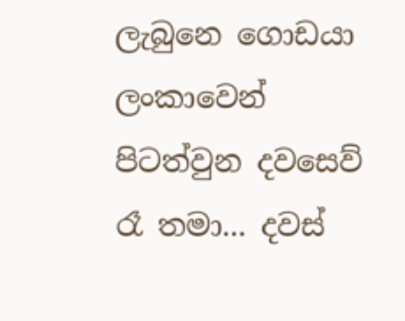ලැබුනෙ ගොඩයා ලංකාවෙන් පිටත්වුන දවසෙව් රෑ තමා... දවස්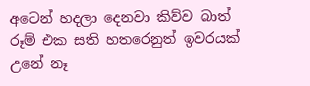අටෙන් හදලා දෙනවා කිව්ව බාත් රූම් එක සති හතරෙනුත් ඉවරයක් උනේ නෑ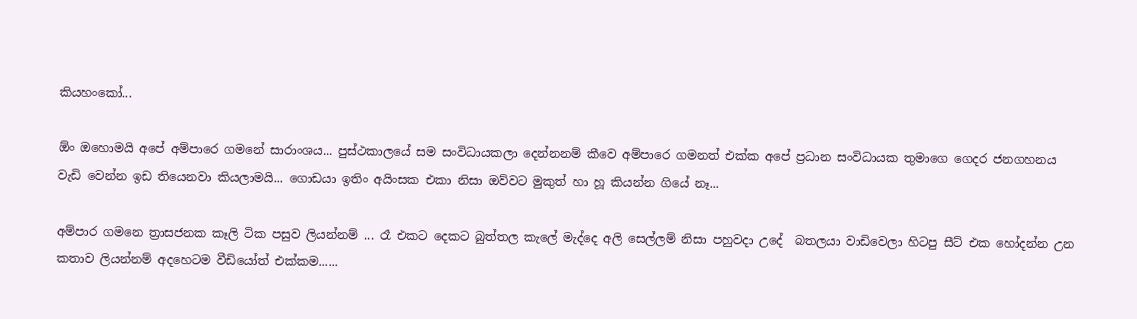කියහංකෝ...

ඕං ඔහොමයි අපේ අම්පාරෙ ගමනේ සාරාංශය... පුස්ථකාලයේ සම සංවිධායකලා දෙන්නනම් කීවෙ අම්පාරෙ ගමනත් එක්ක අපේ ප්‍රධාන සංවිධායක තුමාගෙ ගෙදර ජනගහනය වැඩි වෙන්න ඉඩ තියෙනවා කියලාමයි... ගොඩයා ඉතිං අයිංසක එකා නිසා ඔව්වට මුකුත් හා හූ කියන්න ගියේ නෑ...

අම්පාර ගමනෙ ත්‍රාසජනක කෑලි ටික පසුව ලියන්නම් ... රෑ එකට දෙකට බුත්තල කැලේ මැද්දෙ අලි සෙල්ලම් නිසා පහුවදා උදේ  බතලයා වාඩිවෙලා හිටපු සීට් එක හෝදන්න උන කතාව ලියන්නම් අදහෙටම වීඩියෝත් එක්කම......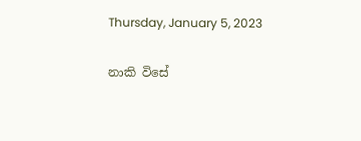Thursday, January 5, 2023

නාකි විසේ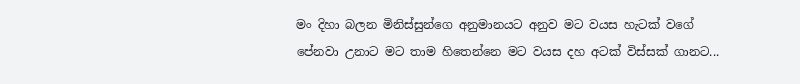මං දිහා බලන මිනිස්සුන්ගෙ අනුමානයට අනුව මට වයස හැටක් වගේ පේනවා උනාට මට තාම හිතෙන්නෙ මට වයස දහ අටක් විස්සක් ගානට...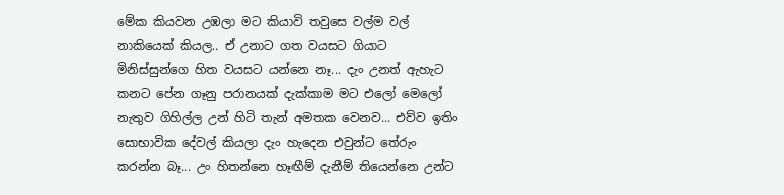මේක කියවන උඹලා මට කියාවි තවුසෙ වල්ම වල් නාකියෙක් කියල.. ඒ උනාට ගත වයසට ගියාට මිනිස්සුන්ගෙ හිත වයසට යන්නෙ නෑ... දැං උනත් ඇහැට කනට පේන ගෑනු පරානයක් දැක්කාම මට එලෝ මෙලෝ නැතුව ගිහිල්ල උන් හිටි තැන් අමතක වෙනව... එව්ව ඉතිං සොභාවික දේවල් කියලා දැං හැදෙන එවුන්ට තේරුං කරන්න බෑ... උං හිතන්නෙ හෑඟීම් දැනීම් තියෙන්නෙ උන්ට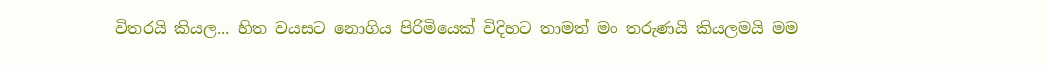විතරයි කියල... හිත වයසට නොගිය පිරිමියෙක් විදිහට තාමත් මං තරුණයි කියලමයි මම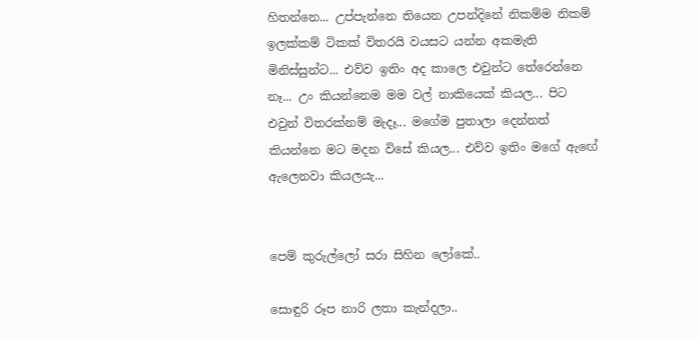හිතන්නෙ... උප්පැන්නෙ තියෙන උපන්දිනේ නිකම්ම නිකම් ඉලක්කම් ටිකක් විතරයි වයසට යන්න අකමැති මිනිස්සුන්ට... එව්ව ඉතිං අද කාලෙ එවුන්ට තේරෙන්නෙ නෑ... උං කියන්නෙම මම වල් නාකියෙක් කියල... පිට එවුන් විතරක්නම් මැදෑ... මගේම පුතාලා දෙන්නත් කියන්නෙ මට මදන විසේ කියල... එව්ව ඉතිං මගේ ඇඟේ ඇලෙනවා කියලයැ...


පෙම් කුරුල්ලෝ සරා සිහින ලෝකේ..

සොඳුරි රූප නාරි ලතා කැන්දලා..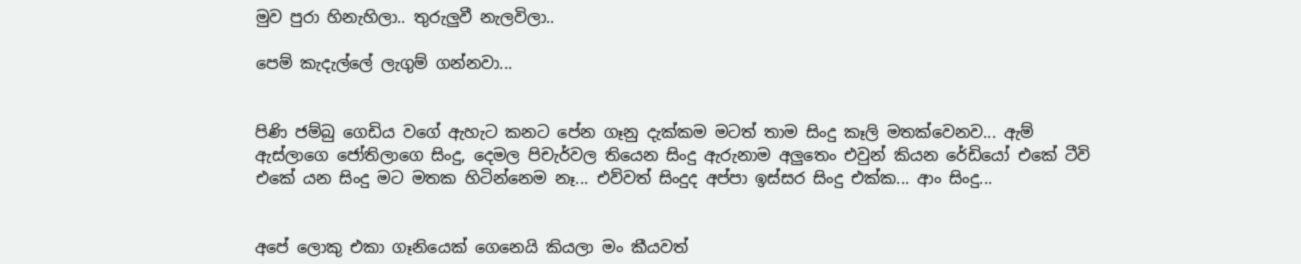මුව පුරා හිනැහිලා.. තුරුලුවී නැලවිලා..

පෙම් කැදැල්ලේ ලැගුම් ගන්නවා...


පිණි ජම්බු ගෙඩිය වගේ ඇහැට කනට පේන ගෑනු දැක්කම මටත් තාම සිංදු කෑලි මතක්වෙනව... ඇම් ඇස්ලාගෙ ජෝතිලාගෙ සිංදු, දෙමල පිචැර්වල තියෙන සිංදු ඇරුනාම අලුතෙං එවුන් කියන රේඩියෝ එකේ ටීවි එකේ යන සිංදු මට මතක හිටින්නෙම නෑ... එව්වත් සිංදුද අප්පා ඉස්සර සිංදු එක්ක... ආං සිංදු...


අපේ ලොකු එකා ගෑනියෙක් ගෙනෙයි කියලා මං කීයවත්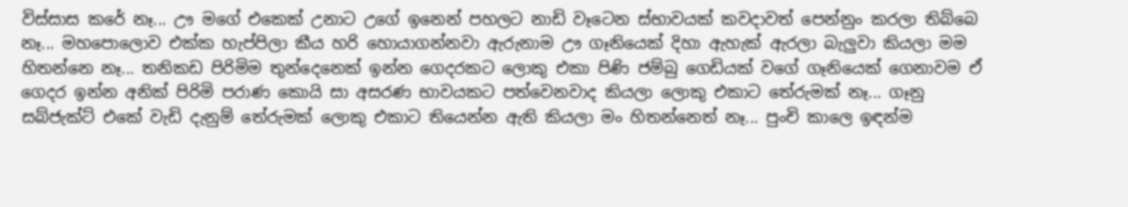විස්සාස කරේ නෑ... ඌ මගේ එකෙක් උනාට උගේ ඉනෙන් පහලට නාඩි වෑටෙන ස්භාවයක් කවදාවත් පෙන්නුං කරලා තිබ්බෙ නෑ... මහපොලොව එක්ක හැප්පිලා කීය හරි හොයාගන්නවා ඇරුනාම ඌ ගෑනියෙක් දිහා ඇහැක් ඇරලා බැලුවා කියලා මම හිතන්නෙ නෑ... තනිකඩ පිරිමිම තුන්දෙනෙක් ඉන්න ගෙදරකට ලොකු එකා පිණි ජම්බු ගෙඩියක් වගේ ගෑනියෙක් ගෙනාවම ඒ ගෙදර ඉන්න අනික් පිරිමි පරාණ කොයි සා අසරණ භාවයකට පත්වෙනවාද කියලා ලොකු එකාට තේරුමක් නෑ... ගෑනු සබ්ජැක්ට් එකේ වැඩි දැනුම් තේරුමක් ලොකු එකාට තියෙන්න ඇති කියලා මං හිතන්නෙත් නෑ... පුංචි කාලෙ ඉඳන්ම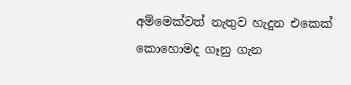අම්මෙක්වත් නැතුව හැදුන එකෙක් කොහොමද ගෑනු ගැන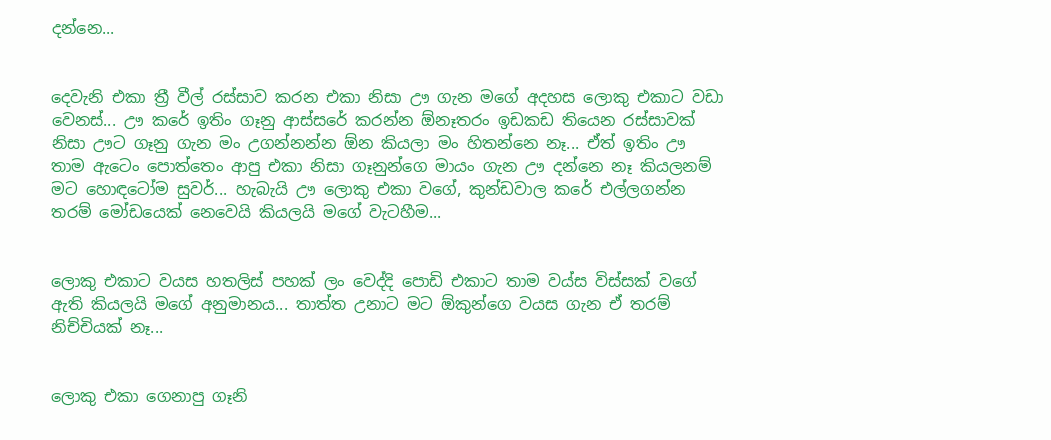දන්නෙ...


දෙවැනි එකා ත්‍රී වීල් රස්සාව කරන එකා නිසා ඌ ගැන මගේ අදහස ලොකු එකාට වඩා වෙනස්... ඌ කරේ ඉතිං ගෑනු ආස්සරේ කරන්න ඕනෑතරං ඉඩකඩ තියෙන රස්සාවක් නිසා ඌට ගෑනු ගැන මං උගන්නන්න ඕන කියලා මං හිතන්නෙ නෑ... ඒත් ඉතිං ඌ තාම ඇටෙං පොත්තෙං ආපු එකා නිසා ගෑනුන්ගෙ මායං ගැන ඌ දන්නෙ නෑ කියලනම් මට හොඳටෝම සුවර්... හැබැයි ඌ ලොකු එකා වගේ, කුන්ඩවාල කරේ එල්ලගන්න තරම් මෝඩයෙක් නෙවෙයි කියලයි මගේ වැටහීම...


ලොකු එකාට වයස හතලිස් පහක් ලං වෙද්දි පොඩි එකාට තාම වය්ස විස්සක් වගේ ඇති කියලයි මගේ අනුමානය... තාත්ත උනාට මට ඕකුන්ගෙ වයස ගැන ඒ තරම් නිච්චියක් නෑ...


ලොකු එකා ගෙනාපු ගෑනි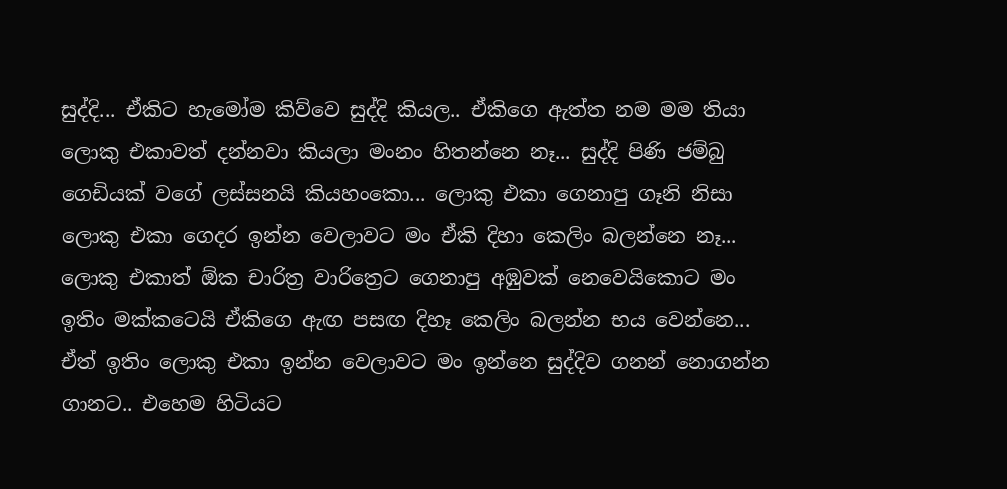සුද්දි... ඒකිට හැමෝම කිව්වෙ සුද්දි කියල.. ඒකිගෙ ඇත්ත නම මම තියා ලොකු එකාවත් දන්නවා කියලා මංනං හිතන්නෙ නෑ... සුද්දි පිණි ජම්බු ගෙඩියක් වගේ ලස්සනයි කියහංකො... ලොකු එකා ගෙනාපු ගෑනි නිසා ලොකු එකා ගෙදර ඉන්න වෙලාවට මං ඒකි දිහා කෙලිං බලන්නෙ නෑ... ලොකු එකාත් ඕක චාරිත්‍ර වාරිත්‍රෙට ගෙනාපු අඹුවක් නෙවෙයිකොට මං ඉතිං මක්කටෙයි ඒකිගෙ ඇඟ පසඟ දිහෑ කෙලිං බලන්න භය වෙන්නෙ... ඒත් ඉතිං ලොකු එකා ඉන්න වෙලාවට මං ඉන්නෙ සුද්දිව ගනන් නොගන්න ගානට.. එහෙම හිටියට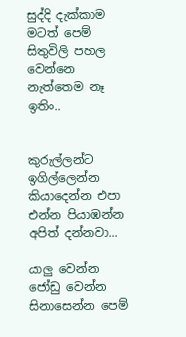සුද්දි දැක්කාම මටත් පෙම් සිතුවිලි පහල වෙන්නෙ නැත්තෙම නෑ ඉතිං..


කුරුල්ලන්ට ඉගිල්ලෙන්න කියාදෙන්න එපා එන්න පියාඹන්න අපිත් දන්නවා...

යාලු වෙන්න ජෝඩු වෙන්න සිනාසෙන්න පෙම්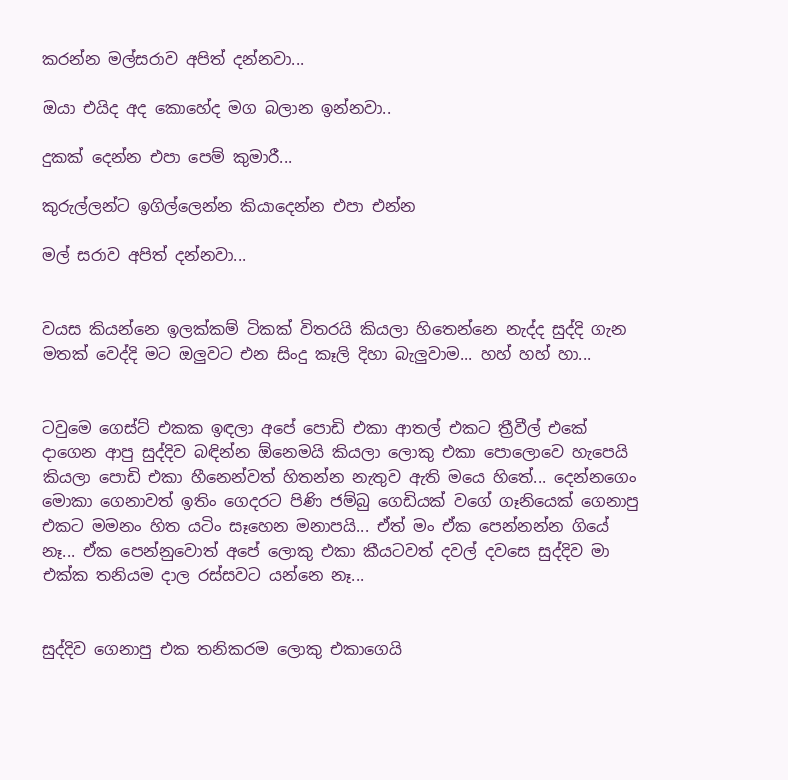කරන්න මල්සරාව අපිත් දන්නවා...

ඔයා එයිද අද කොහේද මග බලාන ඉන්නවා..

දුකක් දෙන්න එපා පෙම් කුමාරී...

කුරුල්ලන්ට ඉගිල්ලෙන්න කියාදෙන්න එපා එන්න

මල් සරාව අපිත් දන්නවා...


වයස කියන්නෙ ඉලක්කම් ටිකක් විතරයි කියලා හිතෙන්නෙ නැද්ද සුද්දි ගැන මතක් වෙද්දි මට ඔලුවට එන සිංදු කෑලි දිහා බැලුවාම... හහ් හහ් හා...


ටවුමෙ ගෙස්ට් එකක ඉඳලා අපේ පොඩි එකා ආතල් එකට ත්‍රීවීල් එකේ දාගෙන ආපු සුද්දිව බඳින්න ඕනෙමයි කියලා ලොකු එකා පොලොවෙ හැපෙයි කියලා පොඩි එකා හීනෙන්වත් හිතන්න නැතුව ඇති මයෙ හිතේ... දෙන්නගෙං මොකා ගෙනාවත් ඉතිං ගෙදරට පිණි ජම්බු ගෙඩියක් වගේ ගෑනියෙක් ගෙනාපු එකට මමනං හිත යටිං සෑහෙන මනාපයි... ඒත් මං ඒක පෙන්නන්න ගියේ නෑ... ඒක පෙන්නුවොත් අපේ ලොකු එකා කීයටවත් දවල් දවසෙ සුද්දිව මා එක්ක තනියම දාල රස්සවට යන්නෙ නෑ...


සුද්දිව ගෙනාපු එක තනිකරම ලොකු එකාගෙයි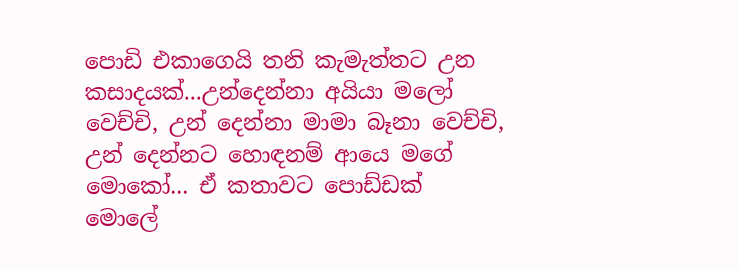පොඩි එකාගෙයි තනි කැමැත්තට උන කසාදයක්...උන්දෙන්නා අයියා මලෝ වෙච්චි, උන් දෙන්නා මාමා බෑනා වෙච්චි, උන් දෙන්නට හොඳනම් ආයෙ මගේ මොකෝ... ඒ කතාවට පොඩ්ඩක් මොලේ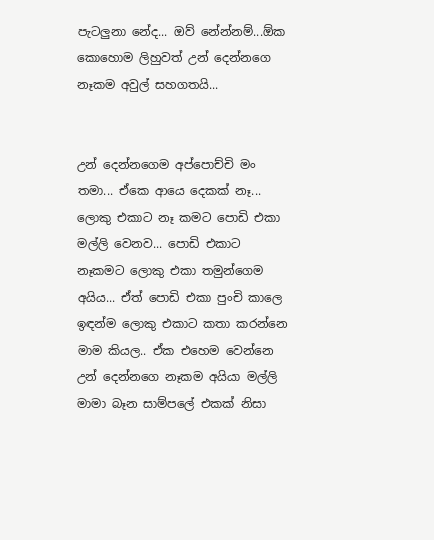පැටලුනා නේද... ඔව් නේන්නම්...ඕක කොහොම ලිහුවත් උන් දෙන්නගෙ නෑකම අවුල් සහගතයි...


උන් දෙන්නගෙම අප්පොච්චි මං තමා... ඒකෙ ආයෙ දෙකක් නෑ... ලොකු එකාට නෑ කමට පොඩි එකා මල්ලි වෙනව... පොඩි එකාට නෑකමට ලොකු එකා තමුන්ගෙම අයිය... ඒත් පොඩි එකා පුංචි කාලෙ ඉඳන්ම ලොකු එකාට කතා කරන්නෙ මාම කියල.. ඒක එහෙම වෙන්නෙ උන් දෙන්නගෙ නෑකම අයියා මල්ලි මාමා බෑන සාම්පලේ එකක් නිසා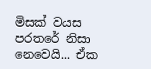මිසක් වයස පරතරේ නිසා නෙවෙයි... ඒක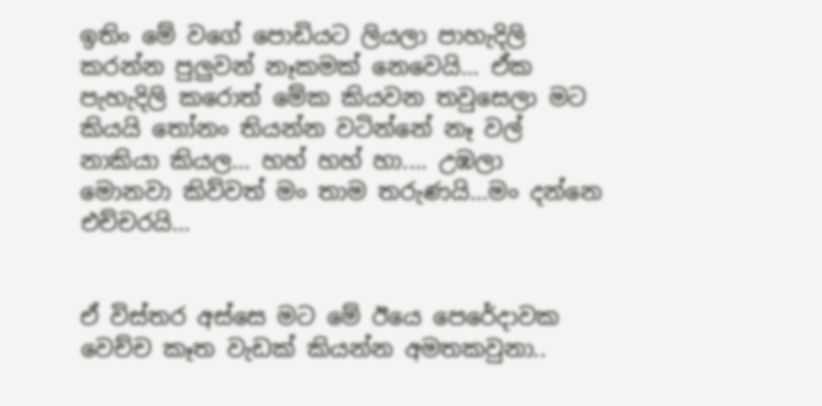ඉතිං මේ වගේ පොඩියට ලියලා පාහැදිලි කරන්න පුලුවන් නෑකමක් නෙවෙයි... ඒක පැහැදිලි කරොත් මේක කියවන තවුසෙලා මට කියයි තෝනං තියන්න වටින්නේ නෑ වල් නාකියා කියල... හහ් හහ් හා.... උඹලා මොනවා කිව්වත් මං තාම තරුණයි...මං දන්නෙ එච්චරයි...


ඒ විස්තර අස්සෙ මට මේ ඊයෙ පෙරේදාවක වෙච්ච කෑත වැඩක් කියන්න අමතකවුනා..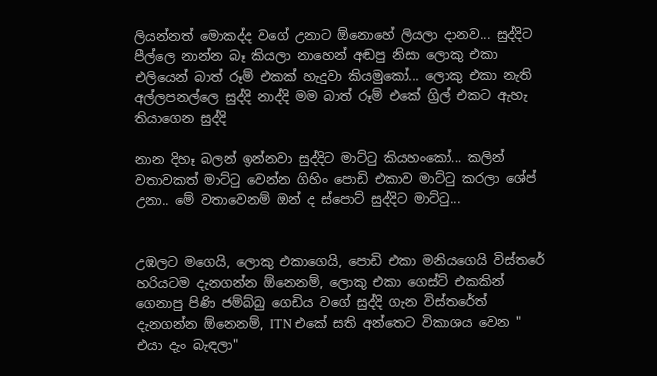ලියන්නත් මොකද්ද වගේ උනාට ඕනොහේ ලියලා දානව... සුද්දිට පීල්ලෙ නාන්න බෑ කියලා නාහෙන් අඬපු නිසා ලොකු එකා එලියෙන් බාත් රූම් එකක් හැදුවා කියමුකෝ... ලොකු එකා නැති අල්ලපනල්ලෙ සුද්දි නාද්දි මම බාත් රූම් එකේ ග්‍රිල් එකට ඇහැ තියාගෙන සුද්දි

නාන දිහෑ බලන් ඉන්නවා සුද්දිට මාට්ටු කියහංකෝ... කලින් වතාවකත් මාට්ටු වෙන්න ගිහිං පොඩි එකාව මාට්ටු කරලා ශේප් උනා.. මේ වතාවෙනම් ඔන් ද ස්පොට් සුද්දිට මාට්ටු...


උඹලට මගෙයි, ලොකු එකාගෙයි, පොඩි එකා මනියගෙයි විස්තරේ හරියටම දැනගන්න ඕනෙනම්, ලොකු එකා ගෙස්ට් එකකින් ගෙනාපු පිණි ජම්බ්බු ගෙඩිය වගේ සුද්දි ගැන විස්තරේත් දැනගන්න ඕනෙනම්, ITN එකේ සති අන්තෙට විකාශය වෙන " එයා දැං බැඳලා"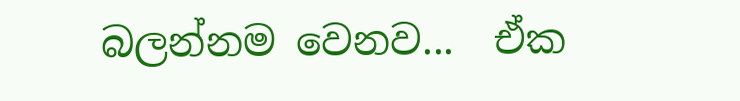බලන්නම වෙනව...  ඒක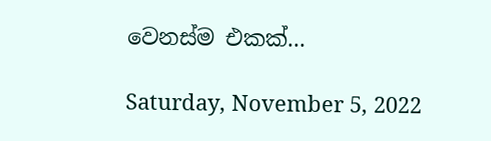වෙනස්ම එකක්...

Saturday, November 5, 2022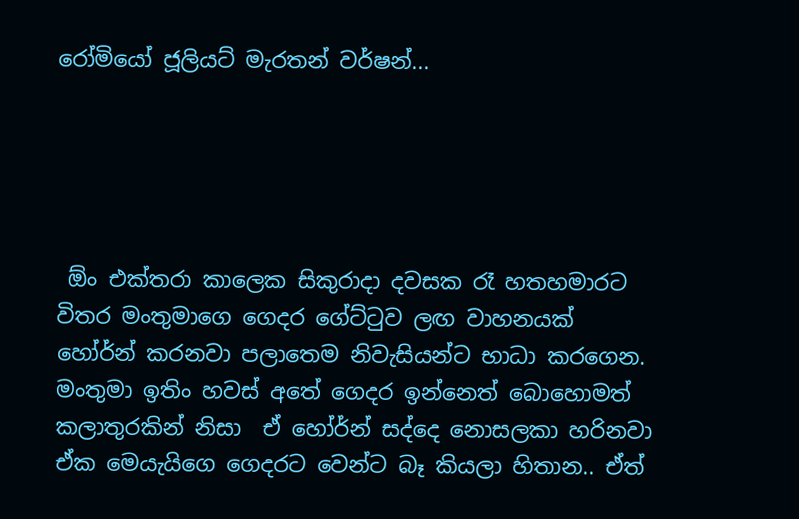රෝමියෝ ජූලියට් මැරතන් වර්ෂන්...





 ඕං එක්තරා කාලෙක සිකුරාදා දවසක රෑ හතහමාරට  විතර මංතුමාගෙ ගෙදර ගේට්ටුව ලඟ වාහනයක් හෝර්න් කරනවා පලාතෙම නිවැසියන්ට භාධා කරගෙන. මංතුමා ඉතිං හවස් අතේ ගෙදර ඉන්නෙත් බොහොමත් කලාතුරකින් නිසා  ඒ හෝර්න් සද්දෙ නොසලකා හරිනවා ඒක මෙයැයිගෙ ගෙදරට වෙන්ට බෑ කියලා හිතාන.. ඒත්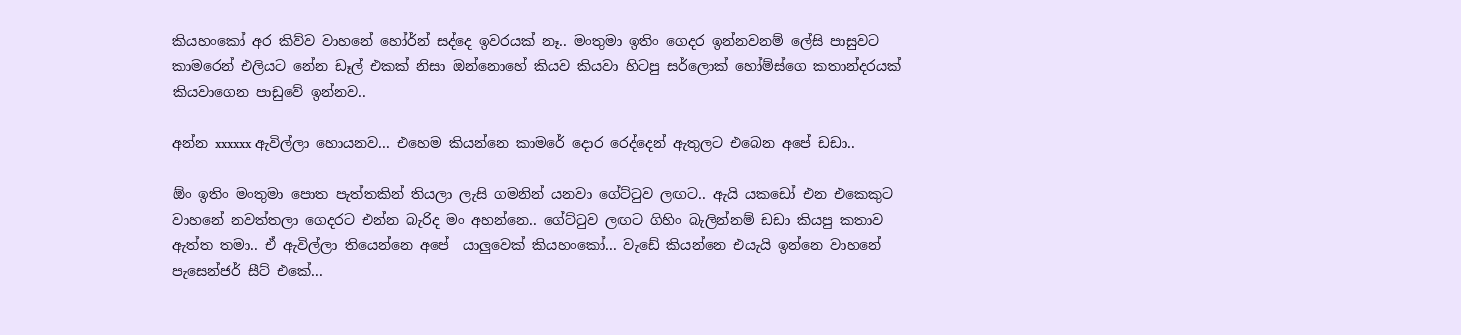කියහංකෝ අර කිව්ව වාහනේ හෝර්න් සද්දෙ ඉවරයක් නෑ.. මංතුමා ඉතිං ගෙදර ඉන්නවනම් ලේසි පාසුවට කාමරෙන් එලියට නේන ඩෑල් එකක් නිසා ඔන්නොහේ කියව කියවා හිටපු සර්ලොක් හෝම්ස්ගෙ කතාන්දරයක් කියවාගෙන පාඩුවේ ඉන්නව..

අන්න xxxxxx ඇවිල්ලා හොයනව... එහෙම කියන්නෙ කාමරේ දොර රෙද්දෙන් ඇතුලට එබෙන අපේ ඩඩා..

ඕං ඉතිං මංතුමා පොත පැත්තකින් තියලා ලැසි ගමනින් යනවා ගේට්ටුව ලඟට.. ඇයි යකඩෝ එන එකෙකුට වාහනේ නවත්තලා ගෙදරට එන්න බැරිද මං අහන්නෙ.. ගේට්ටුව ලඟට ගිහිං බැලින්නම් ඩඩා කියපු කතාව ඇත්ත තමා.. ඒ ඇවිල්ලා තියෙන්නෙ අපේ  යාලුවෙක් කියහංකෝ... වැඩේ කියන්නෙ එයැයි ඉන්නෙ වාහනේ පැසෙන්ජර් සීට් එකේ...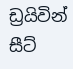ඩ්‍රයිවින් සීට්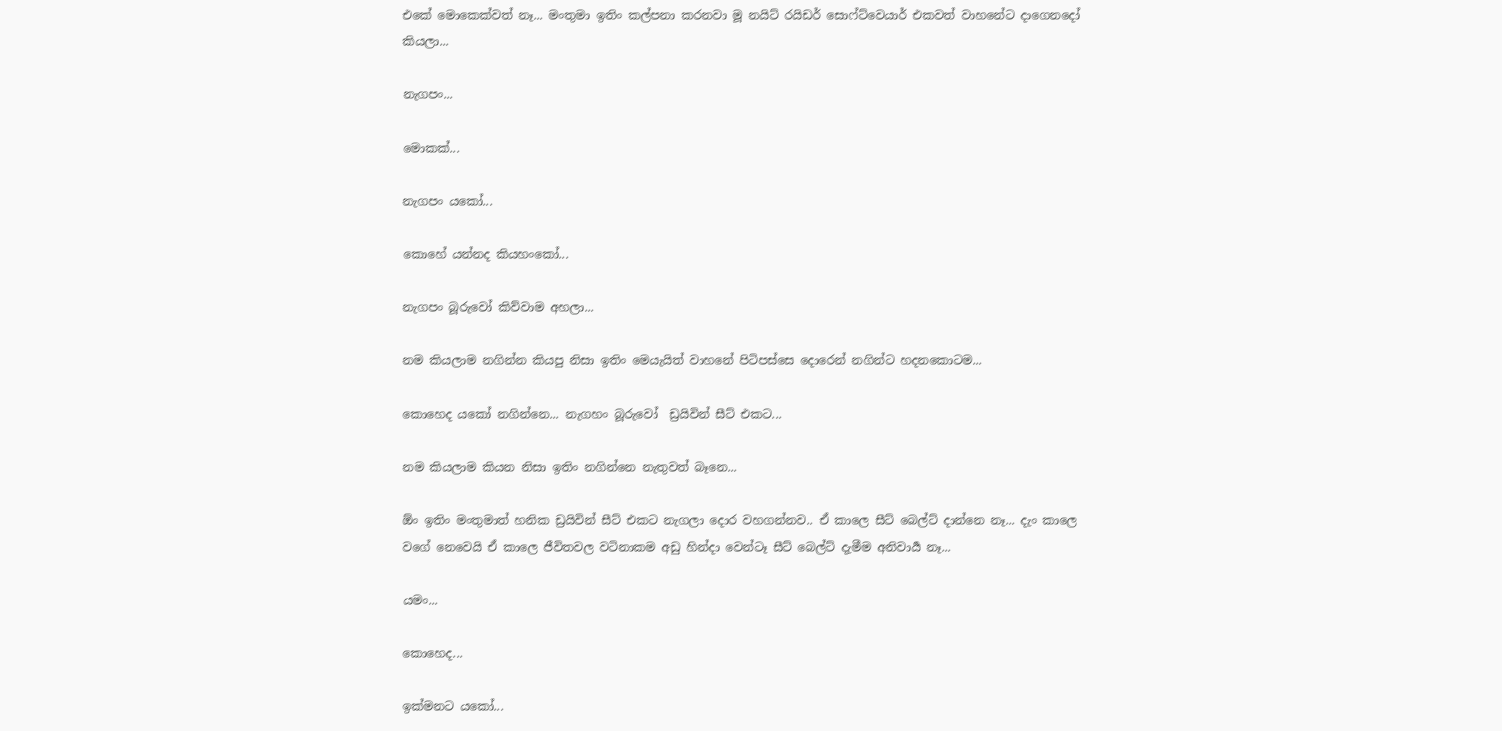එකේ මොකෙක්වත් නෑ... මංතුමා ඉතිං කල්පනා කරනවා මූ නයිට් රයිඩර් සොෆ්ට්වෙයාර් එකවත් වාහනේට දාගෙනදෝ කියලා...

නැගපං...

මොකක්...

නැගපං යකෝ...

කොහේ යන්නද කියහංකෝ...

නැගපං බූරුවෝ කිව්වාම අහලා...

නම කියලාම නගින්න කියපු නිසා ඉතිං මෙයැයිත් වාහනේ පිටිපස්සෙ දොරෙන් නගින්ට හදනකොටම...

කොහෙද යකෝ නගින්නෙ... නැගහං බූරුවෝ  ඩ්‍රයිවින් සීට් එකට...

නම කියලාම කියන නිසා ඉතිං නගින්නෙ නැතුවත් බෑනෙ...

ඕං ඉතිං මංතුමාත් හනික ඩ්‍රයිවින් සීට් එකට නැගලා දොර වහගන්නව.. ඒ කාලෙ සීට් බෙල්ට් දාන්නෙ නෑ... දැං කාලෙ වගේ නෙවෙයි ඒ කාලෙ ජීවිතවල වටිනාකම අඩු හින්දා වෙන්ටෑ සීට් බෙල්ට් දැමීම අනිවාර්‍ය නෑ...

යමං...

කොහෙද...

ඉක්මනට යකෝ...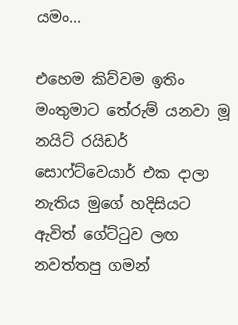යමං...

එහෙම කිව්වම ඉතිං මංතුමාට තේරුම් යනවා මූ නයිට් රයිඩර් සොෆ්ට්වෙයාර් එක දාලා නැතිය මුගේ හදිසියට ඇවිත් ගේට්ටුව ලඟ නවත්තපු ගමන්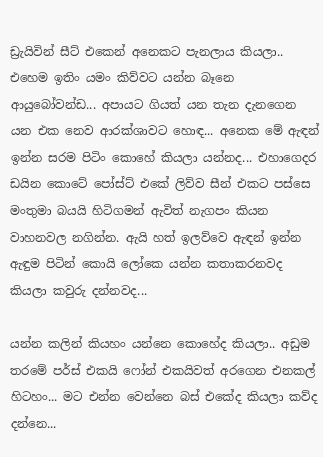ඩ්‍රැයිවින් සීට් එකෙන් අනෙකට පැනලාය කියලා.. එහෙම ඉතිං යමං කිව්වට යන්න බෑනෙ ආයුබෝවන්ඩ... අපායට ගියත් යන තැන දැනගෙන යන එක නෙව ආරක්ශාවට හොඳ... අනෙක මේ ඇඳන් ඉන්න සරම පිටිං කොහේ කියලා යන්නද... එහාගෙදර ඩයින කොටේ පෝස්ට් එකේ ලිව්ව සීන් එකට පස්සෙ මංතුමා බයයි හිටිගමන් ඇවිත් නැගපං කියන වාහනවල නගින්න. ඇයි හත් ඉලව්වෙ ඇඳන් ඉන්න ඇඳුම පිටින් කොයි ලෝකෙ යන්න කතාකරනවද කියලා කවුරු දන්නවද...

යන්න කලින් කියහං යන්නෙ කොහේද කියලා.. අඩුම තරමේ පර්ස් එකයි ෆෝන් එකයිවත් අරගෙන එනකල් හිටහං... මට එන්න වෙන්නෙ බස් එකේද කියලා කව්ද දන්නෙ...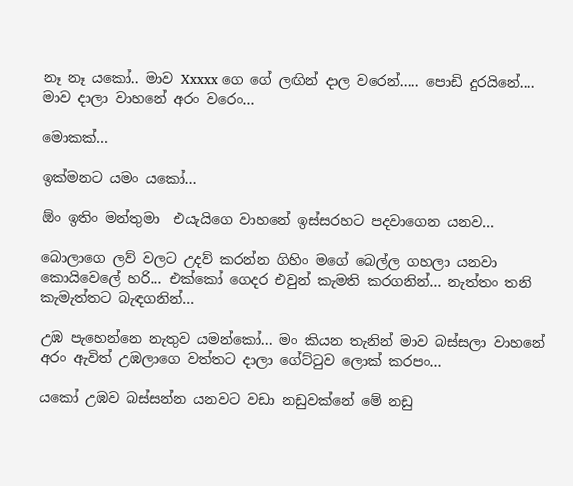නෑ නෑ යකෝ.. මාව Xxxxx ගෙ ගේ ලඟින් දාල වරෙන්..... පොඩි දුරයිනේ.... මාව දාලා වාහනේ අරං වරෙං...

මොකක්...

ඉක්මනට යමං යකෝ...

ඕං ඉතිං මන්තුමා  එයැයිගෙ වාහනේ ඉස්සරහට පදවාගෙන යනව...

බොලාගෙ ලව් වලට උදව් කරන්න ගිහිං මගේ බෙල්ල ගහලා යනවා කොයිවෙලේ හරි... එක්කෝ ගෙදර එවුන් කැමති කරගනින්... නැත්තං තනි කැමැත්තට බැඳගනින්...

උඹ පැහෙන්නෙ නැතුව යමන්කෝ... මං කියන තැනින් මාව බස්සලා වාහනේ අරං ඇවිත් උඹලාගෙ වත්තට දාලා ගේට්ටුව ලොක් කරපං...

යකෝ උඹව බස්සන්න යනවට වඩා නඩුවක්නේ මේ නඩු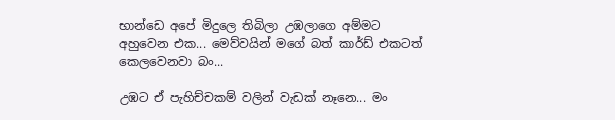භාන්ඩෙ අපේ මිදුලෙ තිබිලා උඹලාගෙ අම්මට අහුවෙන එක... මෙව්වයින් මගේ බත් කාර්ඩ් එකටත් කෙලවෙනවා බං...

උඹට ඒ පැහිච්චකම් වලින් වැඩක් නෑනෙ... මං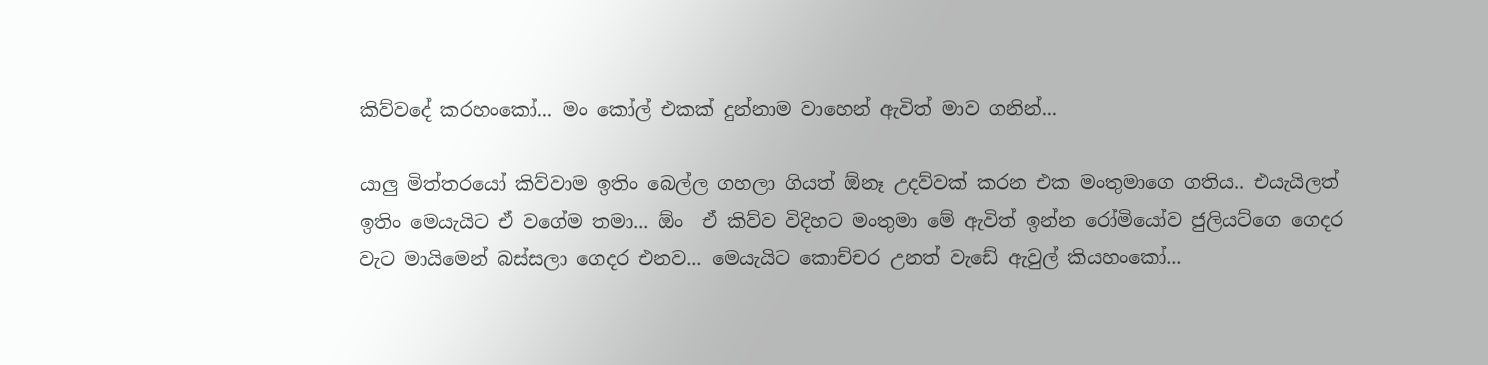කිව්වදේ කරහංකෝ... මං කෝල් එකක් දුන්නාම වාහෙන් ඇවිත් මාව ගනින්...

යාලු මිත්තරයෝ කිව්වාම ඉතිං බෙල්ල ගහලා ගියත් ඕනෑ උදව්වක් කරන එක මංතුමාගෙ ගතිය.. එයැයිලත් ඉතිං මෙයැයිට ඒ වගේම තමා... ඕං  ඒ කිව්ව විදිහට මංතුමා මේ ඇවිත් ඉන්න රෝමියෝව ජුලියට්ගෙ ගෙදර වැට මායිමෙන් බස්සලා ගෙදර එනව... මෙයැයිට කොච්චර උනත් වැඩේ ඇවුල් කියහංකෝ...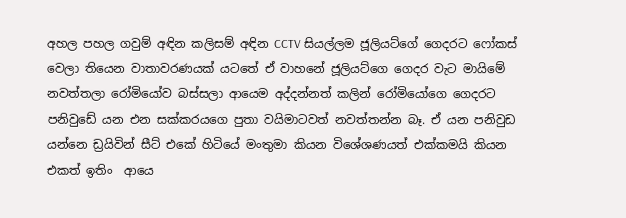අහල පහල ගවුම් අඳින කලිසම් අඳින CCTV සියල්ලම ජූලියට්ගේ ගෙදරට ෆෝකස් වෙලා තියෙන වාතාවරණයක් යටතේ ඒ වාහනේ ජූලියට්ගෙ ගෙදර වැට මායිමේ නවත්තලා රෝමියෝව බස්සලා ආයෙම අද්දන්නත් කලින් රෝමියෝගෙ ගෙදරට පනිවුඩේ යන එන සක්කරයගෙ පුතා වයිමාටවත් නවත්තන්න බෑ. ඒ යන පනිවුඩ යන්නෙ ඩ්‍රයිවින් සීට් එකේ හිටියේ මංතුමා කියන විශේශණයත් එක්කමයි කියන එකත් ඉතිං  ආයෙ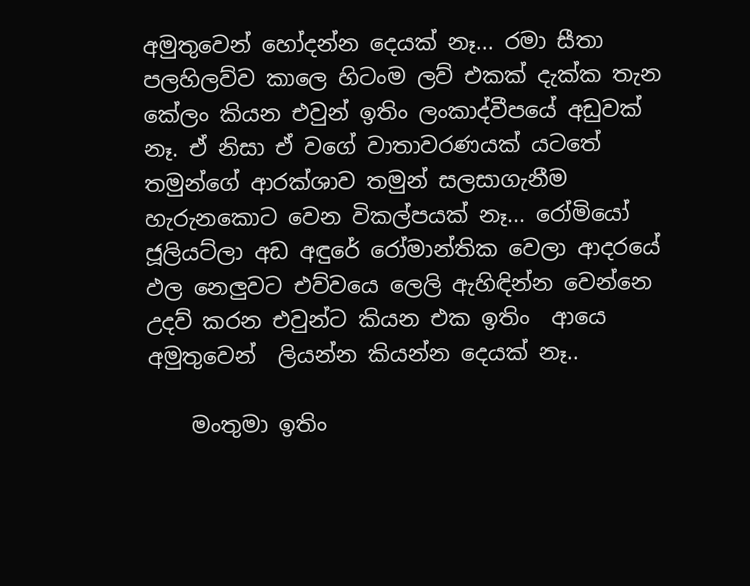අමුතුවෙන් හෝදන්න දෙයක් නෑ... රමා සීතා පලහිලව්ව කාලෙ හිටංම ලව් එකක් දැක්ක තැන කේලං කියන එවුන් ඉතිං ලංකාද්වීපයේ අඩුවක් නෑ. ඒ නිසා ඒ වගේ වාතාවරණයක් යටතේ තමුන්ගේ ආරක්ශාව තමුන් සලසාගැනීම හැරුනකොට වෙන විකල්පයක් නෑ... රෝමියෝ ජූලියට්ලා අඩ අඳුරේ රෝමාන්තික වෙලා ආදරයේ ඵල නෙලුවට එව්වයෙ ලෙලි ඇහිඳින්න වෙන්නෙ උදව් කරන එවුන්ට කියන එක ඉතිං  ආයෙ අමුතුවෙන්  ලියන්න කියන්න දෙයක් නෑ..

    මංතුමා ඉතිං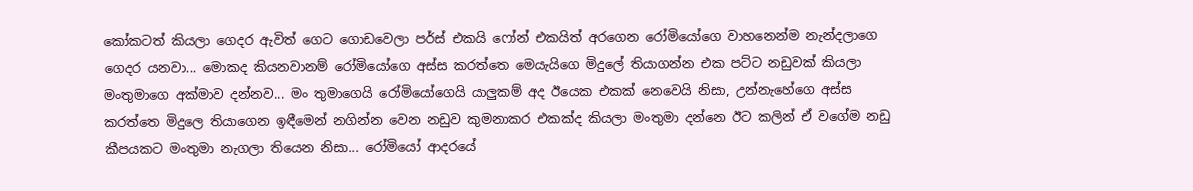කෝකටත් කියලා ගෙදර ඇවිත් ගෙට ගොඩවෙලා පර්ස් එකයි ෆෝන් එකයිත් අරගෙන රෝමියෝගෙ වාහනෙන්ම නැන්දලාගෙ ගෙදර යනවා... මොකද කියනවානම් රෝමියෝගෙ අස්ස කරත්තෙ මෙයැයිගෙ මිදුලේ තියාගන්න එක පට්ට නඩුවක් කියලා මංතුමාගෙ අක්මාව දන්නව... මං තුමාගෙයි රෝමියෝගෙයි යාලුකම් අද ඊයෙක එකක් නෙවෙයි නිසා, උන්නැහේගෙ අස්ස කරත්තෙ මිදුලෙ තියාගෙන ඉඳීමෙන් නගින්න වෙන නඩුව කුමනාකර එකක්ද කියලා මංතුමා දන්නෙ ඊට කලින් ඒ වගේම නඩු කීපයකට මංතුමා නැගලා තියෙන නිසා... රෝමියෝ ආදරයේ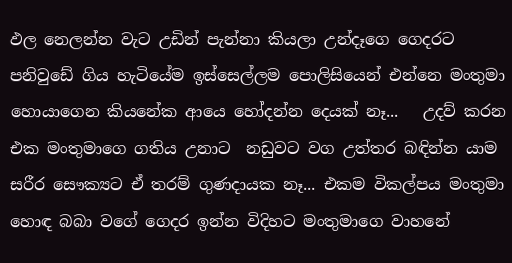ඵල නෙලන්න වැට උඩින් පැන්නා කියලා උන්දෑගෙ ගෙදරට පනිවුඩේ ගිය හැටියේම ඉස්සෙල්ලම පොලිසියෙන් එන්නෙ මංතුමා හොයාගෙන කියනේක ආයෙ හෝදන්න දෙයක් නෑ...   උදව් කරන එක මංතුමාගෙ ගතිය උනාට  නඩුවට වග උත්තර බඳින්න යාම සරීර සෞක්‍යට ඒ තරම් ගුණදායක නෑ... එකම විකල්පය මංතුමා හොඳ බබා වගේ ගෙදර ඉන්න විදිහට මංතුමාගෙ වාහනේ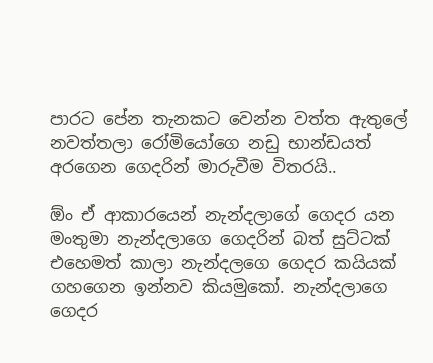පාරට පේන තැනකට වෙන්න වත්ත ඇතුලේ නවත්තලා රෝමියෝගෙ නඩු භාන්ඩයත් අරගෙන ගෙදරින් මාරුවීම විතරයි..

ඕං ඒ ආකාරයෙන් නැන්දලාගේ ගෙදර යන මංතුමා නැන්දලාගෙ ගෙදරින් බත් සුට්ටක් එහෙමත් කාලා නැන්දලගෙ ගෙදර කයියක් ගහගෙන ඉන්නව කියමුකෝ. නැන්දලාගෙ ගෙදර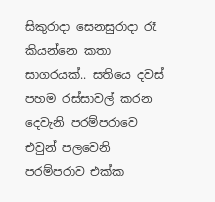සිකුරාදා සෙනසුරාදා රෑ කියන්නෙ කතා සාගරයක්.. සතියෙ දවස් පහම රස්සාවල් කරන දෙවැනි පරම්පරාවෙ එවුන් පලවෙනි පරම්පරාව එක්ක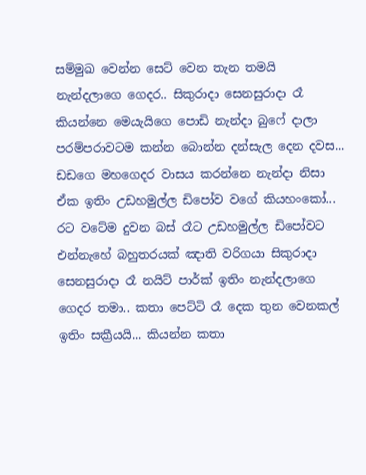සම්මුඛ වෙන්න සෙට් වෙන තැන තමයි නැන්දලාගෙ ගෙදර.. සිකුරාදා සෙනසුරාදා රෑ කියන්නෙ මෙයැයිගෙ පොඩි නැන්දා බුෆේ දාලා පරම්පරාවටම කන්න බොන්න දන්සැල දෙන දවස... ඩඩගෙ මහගෙදර වාසය කරන්නෙ නැන්දා නිසා ඒක ඉතිං උඩහමුල්ල ඩිපෝව වගේ කියහංකෝ... රට වටේම දුවන බස් රෑට උඩහමුල්ල ඩිපෝවට එන්නැහේ බහුතරයක් ඤාති වරිගයා සිකුරාදා සෙනසුරාදා රෑ නයිට් පාර්ක් ඉතිං නැන්දලාගෙ ගෙදර තමා.. කතා පෙට්ටි රෑ දෙක තුන වෙනකල් ඉතිං සක්‍රීයයි... කියන්න කතා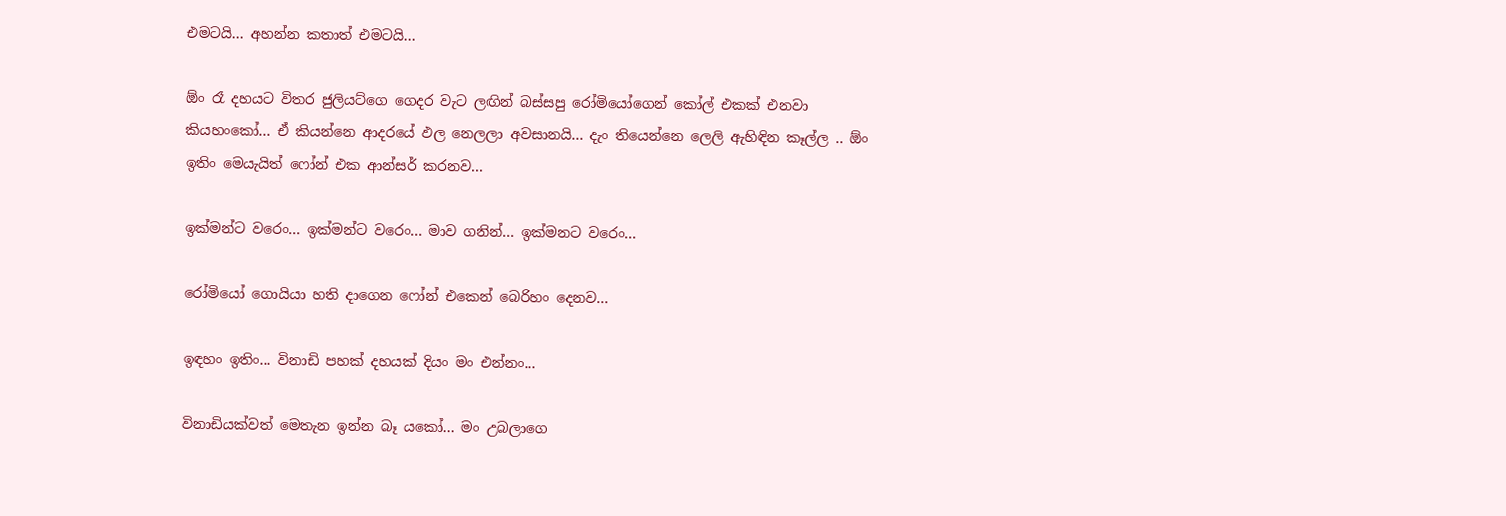එමටයි... අහන්න කතාත් එමටයි...

ඕං රෑ දහයට විතර ජුලියට්ගෙ ගෙදර වැට ලඟින් බස්සපු රෝමියෝගෙන් කෝල් එකක් එනවා කියහංකෝ... ඒ කියන්නෙ ආදරයේ ඵල නෙලලා අවසානයි... දැං තියෙන්නෙ ලෙලි ඇහිඳින කෑල්ල .. ඕං ඉතිං මෙයැයිත් ෆෝන් එක ආන්සර් කරනව...

ඉක්මන්ට වරෙං... ඉක්මන්ට වරෙං... මාව ගනින්... ඉක්මනට වරෙං...

රෝමියෝ ගොයියා හති දාගෙන ෆෝන් එකෙන් බෙරිහං දෙනව...

ඉඳහං ඉතිං... විනාඩි පහක් දහයක් දියං මං එන්නං...

විනාඩියක්වත් මෙතැන ඉන්න බෑ යකෝ... මං උබලාගෙ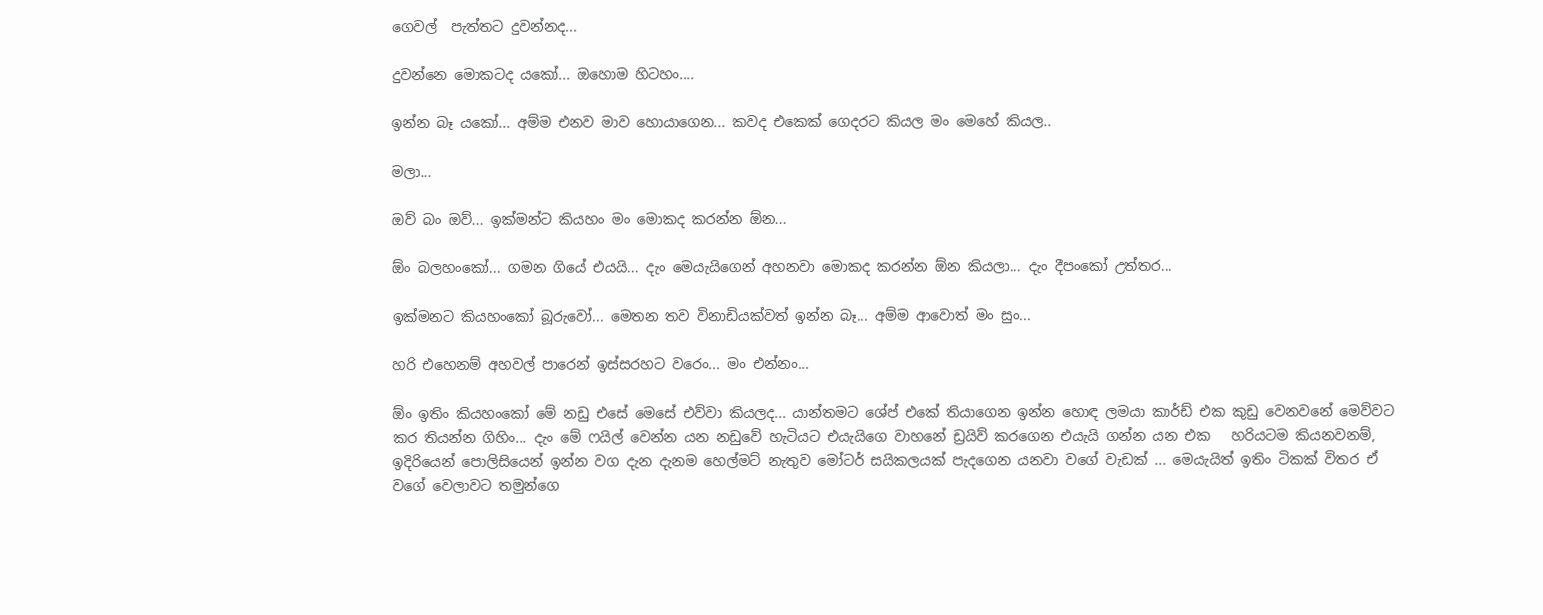ගෙවල්  පැත්තට දුවන්නද...

දුවන්නෙ මොකටද යකෝ... ඔහොම හිටහං....

ඉන්න බෑ යකෝ... අම්ම එනව මාව හොයාගෙන... කවද එකෙක් ගෙදරට කියල මං මෙහේ කියල..

මලා...

ඔව් බං ඔව්... ඉක්මන්ට කියහං මං මොකද කරන්න ඕන...

ඕං බලහංකෝ... ගමන ගියේ එයයි... දැං මෙයැයිගෙන් අහනවා මොකද කරන්න ඕන කියලා... දැං දීපංකෝ උත්තර...

ඉක්මනට කියහංකෝ බූරුවෝ... මෙතන තව විනාඩියක්වත් ඉන්න බෑ... අම්ම ආවොත් මං සුං...

හරි එහෙනම් අහවල් පාරෙන් ඉස්සරහට වරෙං... මං එන්නං...

ඕං ඉතිං කියහංකෝ මේ නඩු එසේ මෙසේ එව්වා කියලද... යාන්තමට ශේප් එකේ තියාගෙන ඉන්න හොඳ ලමයා කාර්ඩ් එක කුඩු වෙනවනේ මෙව්වට කර තියන්න ගිහිං... දැං මේ ෆයිල් වෙන්න යන නඩුවේ හැටියට එයැයිගෙ වාහනේ ඩ්‍රයිව් කරගෙන එයැයි ගන්න යන එක   හරියටම කියනවනම්, ඉදිරියෙන් පොලිසියෙන් ඉන්න වග දැන දැනම හෙල්මට් නැතුව මෝටර් සයිකලයක් පැදගෙන යනවා වගේ වැඩක් ... මෙයැයිත් ඉතිං ටිකක් විතර ඒ වගේ වෙලාවට තමුන්ගෙ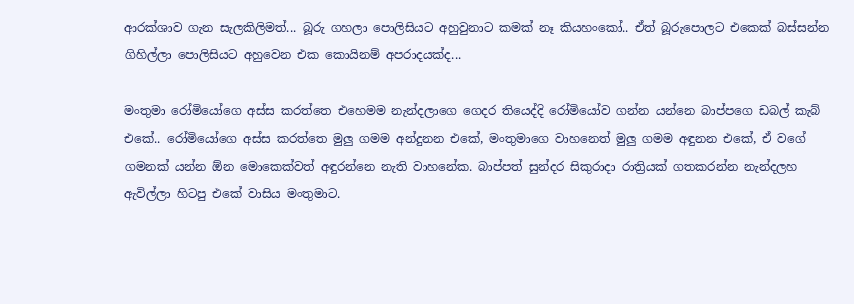ආරක්ශාව ගැන සැලකිලිමත්... බූරු ගහලා පොලිසියට අහුවුනාට කමක් නෑ කියහංකෝ.. ඒත් බූරුපොලට එකෙක් බස්සන්න ගිහිල්ලා පොලිසියට අහුවෙන එක කොයිනම් අපරාදයක්ද...

මංතුමා රෝමියෝගෙ අස්ස කරත්තෙ එහෙමම නැන්දලාගෙ ගෙදර තියෙද්දි රෝමියෝව ගන්න යන්නෙ බාප්පගෙ ඩබල් කැබ් එකේ.. රෝමියෝගෙ අස්ස කරත්තෙ මුලු ගමම අන්දුනන එකේ, මංතුමාගෙ වාහනෙත් මුලු ගමම අඳුනන එකේ, ඒ වගේ ගමනක් යන්න ඕන මොකෙක්වත් අඳුරන්නෙ නැති වාහනේක. බාප්පත් සුන්දර සිකුරාදා රාත්‍රියක් ගතකරන්න නැන්දලහ ඇවිල්ලා හිටපු එකේ වාසිය මංතුමාට.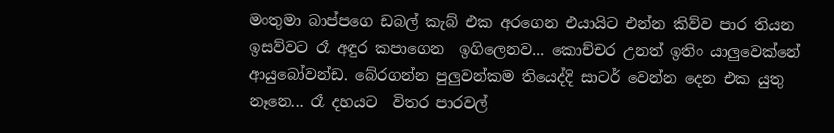මංතුමා බාප්පගෙ ඩබල් කැබ් එක අරගෙන එයායිට එන්න කිව්ව පාර තියන ඉසව්වට රෑ අඳුර කපාගෙන  ඉගිලෙනව... කොච්චර උනත් ඉතිං යාලුවෙක්නේ ආයුබෝවන්ඩ. බේරගන්න පුලුවන්කම තියෙද්දි සාටර් වෙන්න දෙන එක යුතු නෑනෙ... රෑ දහයට  විතර පාරවල්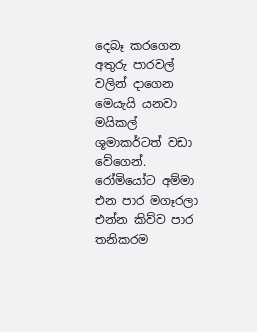දෙබෑ කරගෙන අතුරු පාරවල් වලින් දාගෙන මෙයැයි යනවා මයිකල් ශූමාකර්ටත් වඩා වේගෙන්. රෝමියෝට අම්මා එන පාර මගෑරලා  එන්න කිව්ව පාර තනිකරම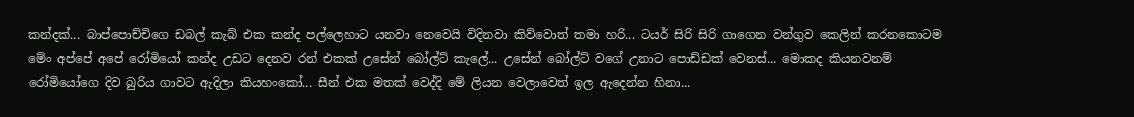කන්දක්... බාප්පොච්චිගෙ ඩබල් කැබ් එක කන්ද පල්ලෙහාට යනවා නෙවෙයි විදිනවා කිව්වොත් තමා හරි... ටයර් සිරි සිරි ගාගෙන වන්ගුව කෙලින් කරනකොටම මේං අප්පේ අපේ රෝමියෝ කන්ද උඩට දෙනව රන් එකක් උසේන් බෝල්ට් කැලේ... උසේන් බෝල්ට් වගේ උනාට පොඩ්ඩක් වෙනස්... මොකද කියනවනම් රෝමියෝගෙ දිව බුරිය ගාවට ඇදිලා කියහංකෝ... සීන් එක මතක් වෙද්දි මේ ලියන වෙලාවෙත් ඉල ඇදෙන්න හිනා...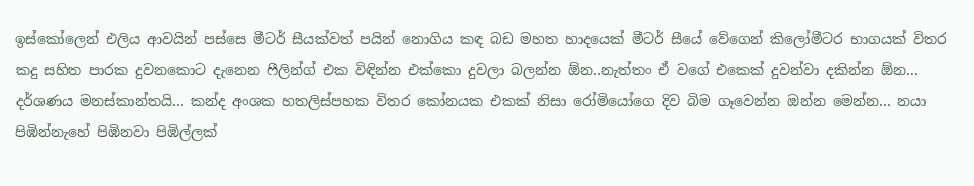ඉස්කෝලෙන් එලිය ආවයින් පස්සෙ මීටර් සීයක්වත් පයින් නොගිය කඳ බඩ මහත හාදයෙක් මීටර් සීයේ වේගෙන් කිලෝමීටර භාගයක් විතර කදු සහිත පාරක දුවනකොට දැනෙන ෆීලින්ග් එක විඳින්න එක්කො දුවලා බලන්න ඕන..නැත්තං ඒ වගේ එකෙක් දුවන්වා දකින්න ඕන... දර්ශණය මනස්කාන්තයි... කන්ද අංශක හතලිස්පහක විතර කෝනයක එකක් නිසා රෝමියෝගෙ දිව බිම ගෑවෙන්න ඔන්න මෙන්න... නයා පිඹින්නැහේ පිඹිනවා පිඹිල්ලක්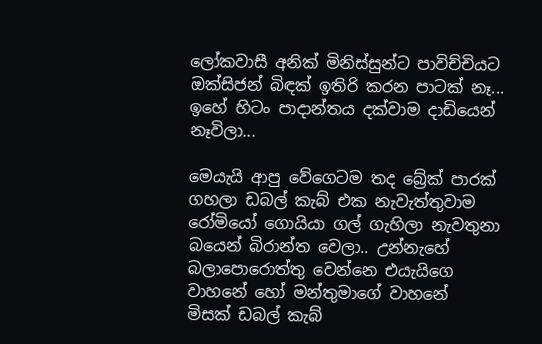ලෝකවාසී අනික් මිනිස්සුන්ට පාවිච්චියට ඔක්සිජන් බිඳක් ඉතිරි කරන පාටක් නෑ... ඉහේ හිටං පාදාන්තය දක්වාම දාඩියෙන් නෑවිලා...

මෙයැයි ආපු වේගෙටම තද බ්‍රේක් පාරක් ගහලා ඩබල් කැබ් එක නැවැත්තුවාම රෝමියෝ ගොයියා ගල් ගැහිලා නැවතුනා බයෙන් බිරාන්ත වෙලා.. උන්නැහේ බලාපොරොත්තු වෙන්නෙ එයැයිගෙ වාහනේ හෝ මන්තුමාගේ වාහනේ  මිසක් ඩබල් කැබ්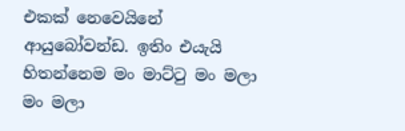එකක් නෙවෙයිනේ ආයුබෝවන්ඩ. ඉතිං එයැයි හිතන්නෙම මං මාට්ටු මං මලා මං මලා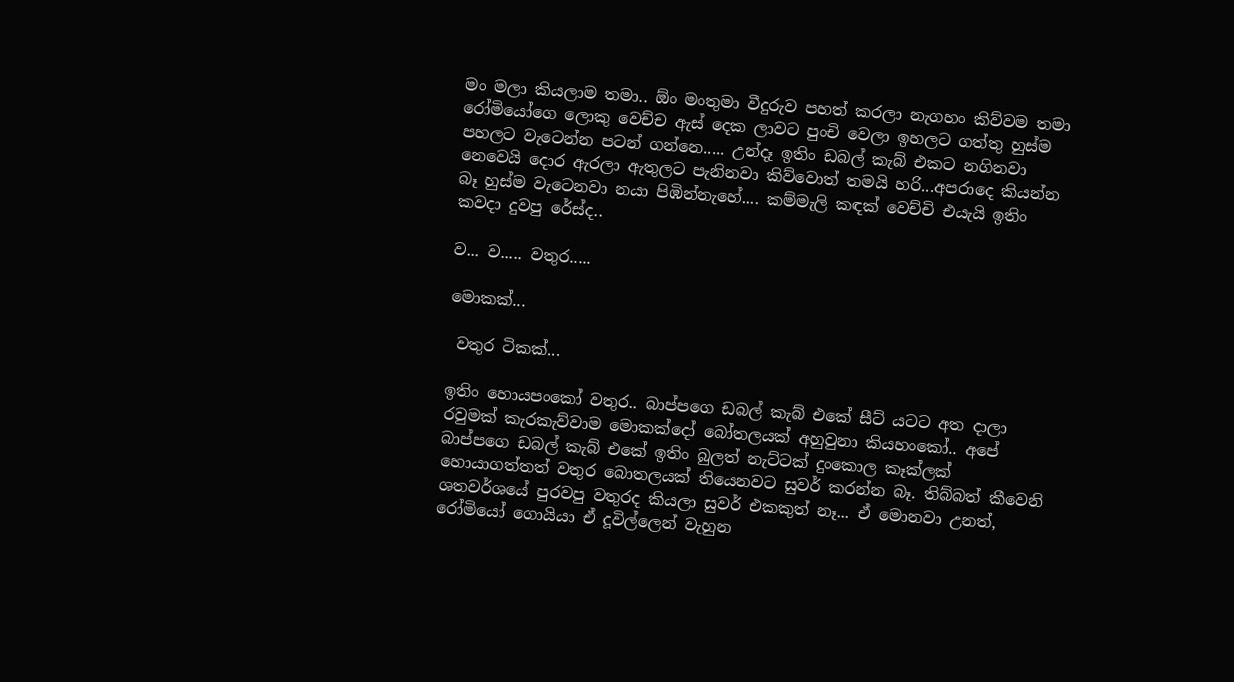මං මලා කියලාම තමා.. ඕං මංතුමා වීදුරුව පහත් කරලා නැගහං කිව්වම තමා රෝමියෝගෙ ලොකු වෙච්ච ඇස් දෙක ලාවට පුංචි වෙලා ඉහලට ගත්තු හුස්ම පහලට වැටෙන්න පටන් ගන්නෙ..... උන්දෑ ඉතිං ඩබල් කැබ් එකට නගිනවා නෙවෙයි දොර ඇරලා ඇතුලට පැනිනවා කිව්වොත් තමයි හරි...අපරාදෙ කියන්න බෑ හුස්ම වැටෙනවා නයා පිඹින්නැහේ.... කම්මැලි කඳක් වෙච්චි එයැයි ඉතිං කවදා දුවපු රේස්ද..

ව... ව..... වතුර.....

මොකක්...

 වතුර ටිකක්...

ඉතිං හොයපංකෝ වතුර.. බාප්පගෙ ඩබල් කැබ් එකේ සීට් යටට අත දාලා රවුමක් කැරකැව්වාම මොකක්දෝ බෝතලයක් අහුවුනා කියහංකෝ.. අපේ බාප්පගෙ ඩබල් කැබ් එකේ ඉතිං බුලත් නැට්ටක් දුංකොල කෑක්ලක් හොයාගත්තත් වතුර බොතලයක් තියෙනවට සුවර් කරන්න බෑ. තිබ්බත් කීවෙනි ශතවර්ශයේ පුරවපු වතුරද කියලා සුවර් එකකුත් නෑ... ඒ මොනවා උනත්, රෝමියෝ ගොයියා ඒ දූවිල්ලෙන් වැහුන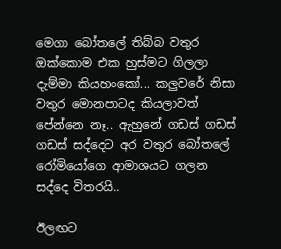මෙගා බෝතලේ තිබ්බ වතුර ඔක්කොම එක හුස්මට ගිලලා දැම්මා කියහංකෝ... කලුවරේ නිසා වතුර මොනපාටද කියලාවත් පේන්නෙ නෑ.. ඇහුනේ ගඩස් ගඩස් ගඩස් සද්දෙට අර වතුර බෝතලේ රෝමියෝගෙ ආමාශයට ගලන සද්දෙ විතරයි..

ඊලඟට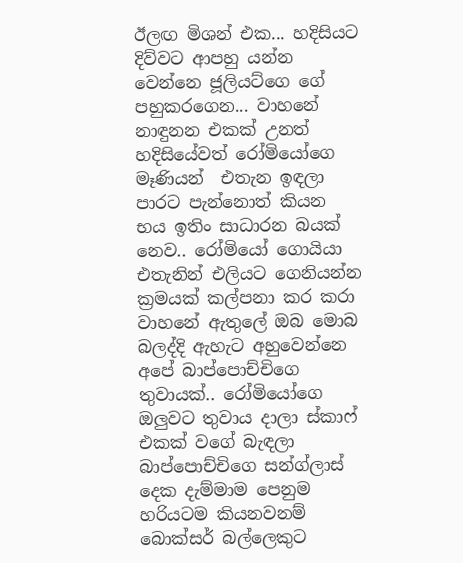ඊලඟ මිශන් එක... හදිසියට දිව්වට ආපහු යන්න වෙන්නෙ ජූලියට්ගෙ ගේ පහුකරගෙන... වාහනේ නාඳුනන එකක් උනත් හදිසියේවත් රෝමියෝගෙ මෑණියන්  එතැන ඉඳලා පාරට පැන්නොත් කියන භය ඉතිං සාධාරන බයක් නෙව.. රෝමියෝ ගොයියා එතැනින් එලියට ගෙනියන්න ක්‍රමයක් කල්පනා කර කරා වාහනේ ඇතුලේ ඔබ මොබ බලද්දි ඇහැට අහුවෙන්නෙ අපේ බාප්පොච්චිගෙ තුවායක්.. රෝමියෝගෙ ඔලුවට තුවාය දාලා ස්කාෆ් එකක් වගේ බැඳලා බාප්පොච්චිගෙ සන්ග්ලාස් දෙක දැම්මාම පෙනුම හරියටම කියනවනම් බොක්සර් බල්ලෙකුට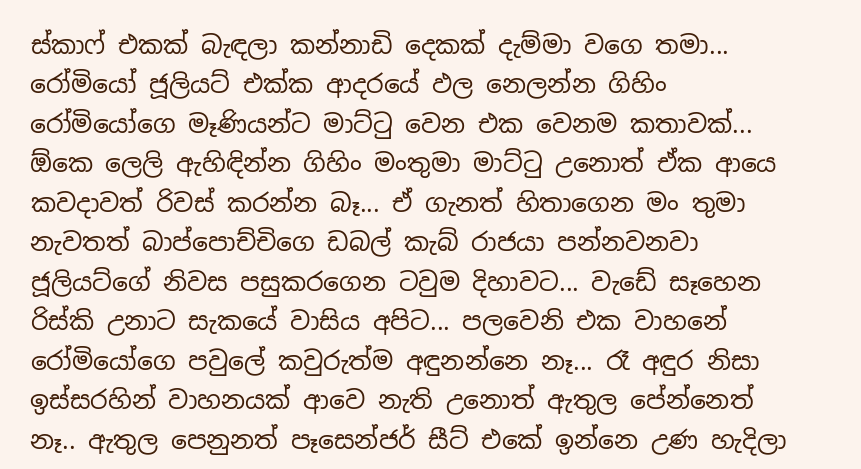ස්කාෆ් එකක් බැඳලා කන්නාඩි දෙකක් දැම්මා වගෙ තමා...  රෝමියෝ ජූලියට් එක්ක ආදරයේ ඵල නෙලන්න ගිහිං රෝමියෝගෙ මෑණියන්ට මාට්ටු වෙන එක වෙනම කතාවක්... ඕකෙ ලෙලි ඇහිඳින්න ගිහිං මංතුමා මාට්ටු උනොත් ඒක ආයෙ කවදාවත් රිවස් කරන්න බෑ... ඒ ගැනත් හිතාගෙන මං තුමා නැවතත් බාප්පොච්චිගෙ ඩබල් කැබ් රාජයා පන්නවනවා ජූලියට්ගේ නිවස පසුකරගෙන ටවුම දිහාවට... වැඩේ සෑහෙන රිස්කි උනාට සැකයේ වාසිය අපිට... පලවෙනි එක වාහනේ රෝමියෝගෙ පවුලේ කවුරුත්ම අඳුනන්නෙ නෑ... රෑ අඳුර නිසා ඉස්සරහින් වාහනයක් ආවෙ නැති උනොත් ඇතුල පේන්නෙත්  නෑ.. ඇතුල පෙනුනත් පෑසෙන්ජර් සීට් එකේ ඉන්නෙ උණ හැදිලා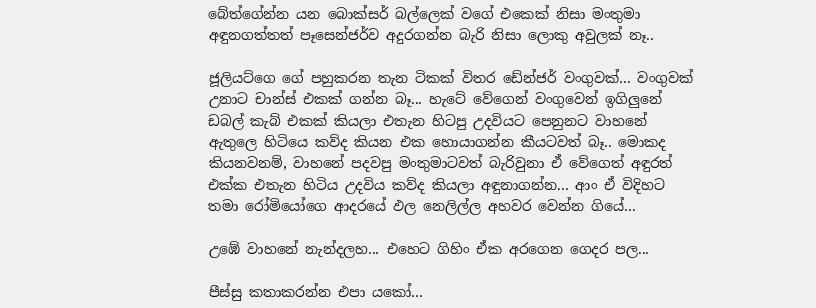බේත්ගේන්න යන බොක්සර් බල්ලෙක් වගේ එකෙක් නිසා මංතුමා අඳුනගත්තත් පෑසෙන්ජර්ව අදුරගන්න බැරි නිසා ලොකු අවුලක් නෑ..

ජූලියට්ගෙ ගේ පහුකරන තැන ටිකක් විතර ඩේන්ජර් වංගුවක්... වංගුවක් උනාට චාන්ස් එකක් ගන්න බෑ... හැටේ වේගෙන් වංගුවෙන් ඉගිලුනේ ඩබල් කැබ් එකක් කියලා එතැන හිටපු උදවියට පෙනුනට වාහනේ ඇතුලෙ හිටියෙ කව්ද කියන එක හොයාගන්න කීයටවත් බෑ.. මොකද කියනවනම්, වාහනේ පදවපු මංතුමාටවත් බැරිවුනා ඒ වේගෙත් අඳුරත් එක්ක එතැන හිටිය උදවිය කව්ද කියලා අඳුනාගන්න... ආං ඒ විදිහට තමා රෝමියෝගෙ ආදරයේ ඵල නෙලිල්ල අහවර වෙන්න ගියේ...

උඹේ වාහනේ නැන්දලහ... එහෙට ගිහිං ඒක අරගෙන ගෙදර පල...

පීස්සු කතාකරන්න එපා යකෝ...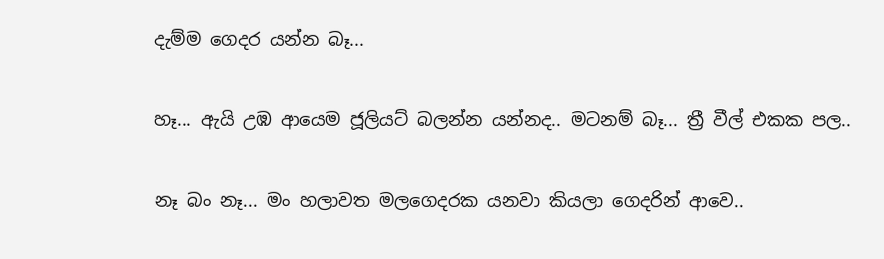දැම්ම ගෙදර යන්න බෑ...

හෑ... ඇයි උඹ ආයෙම ජූලියට් බලන්න යන්නද.. මටනම් බෑ... ත්‍රී වීල් එකක පල..

නෑ බං නෑ... මං හලාවත මලගෙදරක යනවා කියලා ගෙදරින් ආවෙ..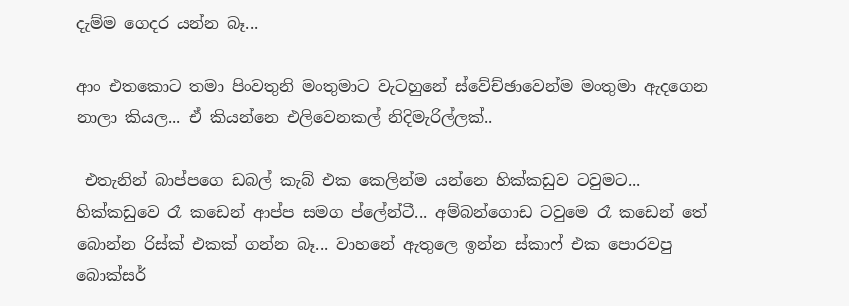දැම්ම ගෙදර යන්න බෑ...

ආං එතකොට තමා පිංවතුනි මංතුමාට වැටහුනේ ස්වේච්ඡාවෙන්ම මංතුමා ඇදගෙන නාලා කියල... ඒ කියන්නෙ එලිවෙනකල් නිදිමැරිල්ලක්..

 එතැනින් බාප්පගෙ ඩබල් කැබ් එක කෙලින්ම යන්නෙ හික්කඩුව ටවුමට... හික්කඩුවෙ රෑ කඩෙන් ආප්ප සමග ප්ලේන්ටී... අම්බන්ගොඩ ටවුමෙ රෑ කඩෙන් තේ බොන්න රිස්ක් එකක් ගන්න බෑ... වාහනේ ඇතුලෙ ඉන්න ස්කාෆ් එක පොරවපු බොක්සර්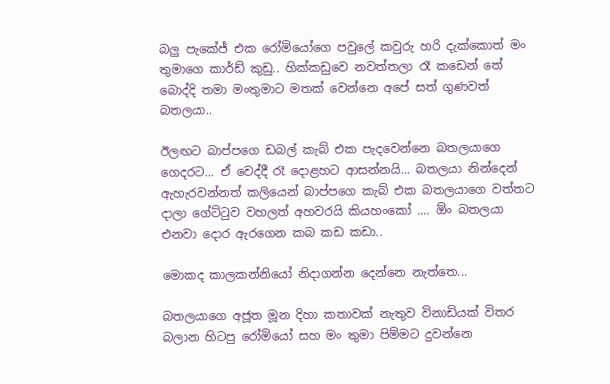බලු පැකේජ් එක රෝමියෝගෙ පවුලේ කවුරු හරි දැක්කොත් මං තුමාගෙ කාර්ඩ් කුඩු.. හික්කඩුවෙ නවත්තලා රෑ කඩෙන් තේ බොද්දි තමා මංතුමාට මතක් වෙන්නෙ අපේ සත් ගුණවත් බතලයා..

ඊලඟට බාප්පගෙ ඩබල් කැබ් එක පැදවෙන්නෙ බතලයාගෙ ගෙදරට... ඒ වෙද්දී රෑ දොළහට ආසන්නයි... බතලයා නින්දෙන් ඇහැරවන්නත් කලියෙන් බාප්පගෙ කැබ් එක බතලයාගෙ වත්තට දාලා ගේට්ටුව වහලත් අහවරයි කියහංකෝ .... ඕං බතලයා එනවා දොර ඇරගෙන කබ කඩ කඩා..

මොකද කාලකන්නියෝ නිදාගන්න දෙන්නෙ නැත්තෙ...

බතලයාගෙ අජූත මූන දිහා කතාවක් නැතුව විනාඩියක් විතර බලාන හිටපු රෝමියෝ සහ මං තුමා පිම්මට දුවන්නෙ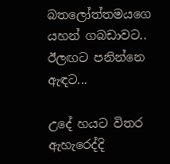බතලෝත්තමයගෙ යහන් ගබඩාවට.. ඊලඟට පනින්නෙ ඇඳට...

උදේ හයට විතර ඇහැරෙද්දි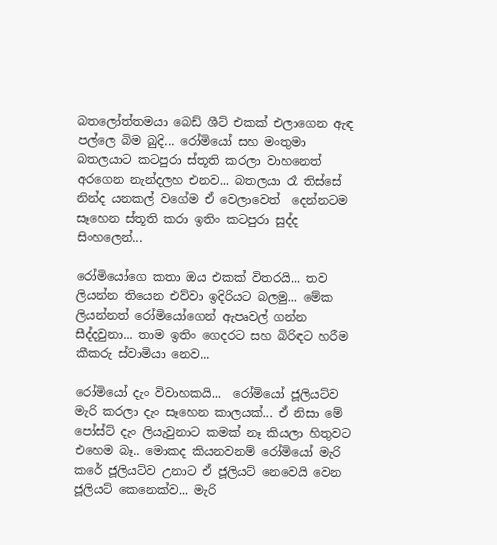බතලෝත්තමයා බෙඩ් ශීට් එකක් එලාගෙන ඇඳ පල්ලෙ බිම බුදි... රෝමියෝ සහ මංතුමා බතලයාට කටපුරා ස්තූති කරලා වාහනෙත් අරගෙන නැන්දලහ එනව... බතලයා රෑ තිස්සේ නින්ද යනකල් වගේම ඒ වෙලාවෙත්  දෙන්නටම සෑහෙන ස්තූති කරා ඉතිං කටපුරා සුද්ද සිංහලෙන්...

රෝමියෝගෙ කතා ඔය එකක් විතරයි... තව ලියන්න තියෙන එව්වා ඉදිරියට බලමු... මේක ලියන්නත් රෝමියෝගෙන් ඇපෘවල් ගන්න සීද්දවුනා... තාම ඉතිං ගෙදරට සහ බිරිඳට හරීම කීකරු ස්වාමියා නෙව...

රෝමියෝ දැං විවාහකයි...  රෝමියෝ ජූලියට්ව මැරි කරලා දැං සෑහෙන කාලයක්... ඒ නිසා මේ පෝස්ට් දැං ලියැවුනාට කමක් නෑ කියලා හිතුවට එහෙම බෑ.. මොකද කියනවනම් රෝමියෝ මැරි කරේ ජූලියට්ව උනාට ඒ ජූලියට් නෙවෙයි වෙන ජූලියට් කෙනෙක්ව... මැරි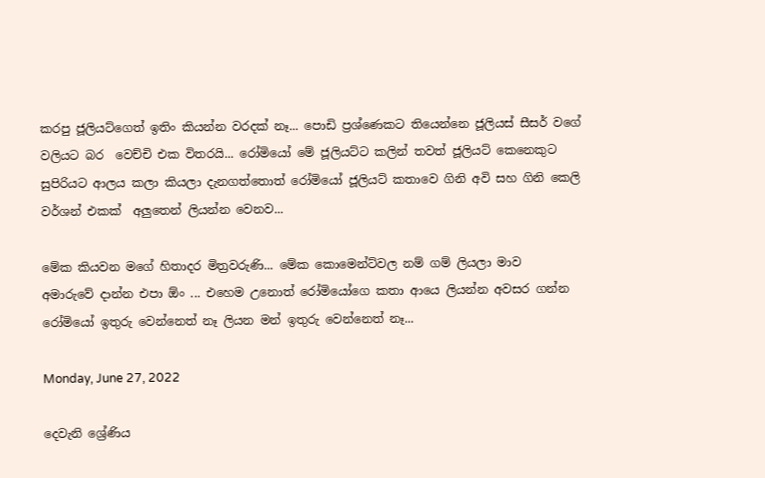කරපු ජූලියට්ගෙත් ඉතිං කියන්න වරදක් නෑ... පොඩි ප්‍රශ්ණෙකට තියෙන්නෙ ජූලියස් සීසර් වගේ වලියට බර  වෙච්චි එක විතරයි... රෝමියෝ මේ ජූලියට්ට කලින් තවත් ජූලියට් කෙනෙකුට  සුපිරියට ආලය කලා කියලා දැනගත්තොත් රෝමියෝ ජූලියට් කතාවෙ ගිනි අවි සහ ගිනි කෙලි වර්ශන් එකක්  අලුතෙන් ලියන්න වෙනව...

මේක කියවන මගේ හිතාදර මිත්‍රවරුණි... මේක කොමෙන්ට්වල නම් ගම් ලියලා මාව
අමාරුවේ දාන්න එපා ඕං ... එහෙම උනොත් රෝමියෝගෙ කතා ආයෙ ලියන්න අවසර ගන්න රෝමියෝ ඉතුරු වෙන්නෙත් නෑ ලියන මන් ඉතුරු වෙන්නෙත් නෑ...

Monday, June 27, 2022

දෙවැනි ශ්‍රේණිය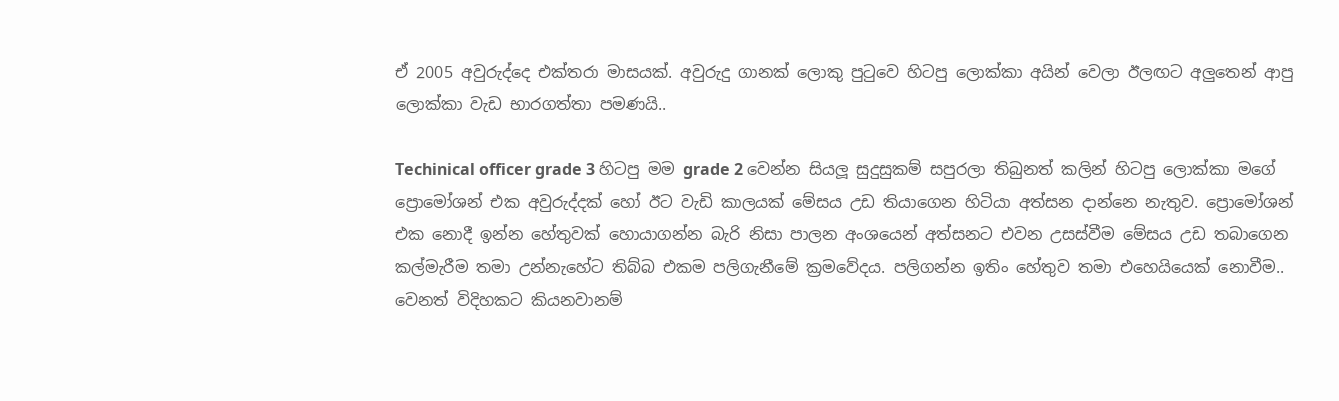ඒ 2005 අවුරුද්දෙ එක්තරා මාසයක්. අවුරුදු ගානක් ලොකු පුටුවෙ හිටපු ලොක්කා අයින් වෙලා ඊලඟට අලුතෙන් ආපු ලොක්කා වැඩ භාරගත්තා පමණයි..

Techinical officer grade 3 හිටපු මම grade 2 වෙන්න සියලූ සුදුසුකම් සපුරලා තිබුනත් කලින් හිටපු ලොක්කා මගේ ප්‍රොමෝශන් එක අවුරුද්දක් හෝ ඊට වැඩි කාලයක් මේසය උඩ තියාගෙන හිටියා අත්සන දාන්නෙ නැතුව. ප්‍රොමෝශන් එක නොදී ඉන්න හේතුවක් හොයාගන්න බැරි නිසා පාලන අංශයෙන් අත්සනට එවන උසස්වීම මේසය උඩ තබාගෙන කල්මැරීම තමා උන්නැහේට තිබ්බ එකම පලිගැනීමේ ක්‍රමවේදය. පලිගන්න ඉතිං හේතුව තමා එහෙයියෙක් නොවීම.. වෙනත් විදිහකට කියනවානම්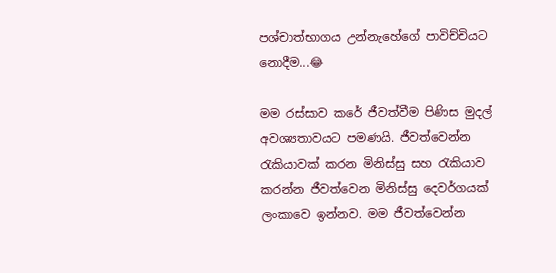පශ්චාත්භාගය උන්නැහේගේ පාවිච්චියට නොදීම...😂

මම රස්සාව කරේ ජීවත්වීම පිණිස මුදල් අවශ්‍යතාවයට පමණයි. ජීවත්වෙන්න රැකියාවක් කරන මිනිස්සු සහ රැකියාව කරන්න ජීවත්වෙන මිනිස්සු දෙවර්ගයක් ලංකාවෙ ඉන්නව. මම ජීවත්වෙන්න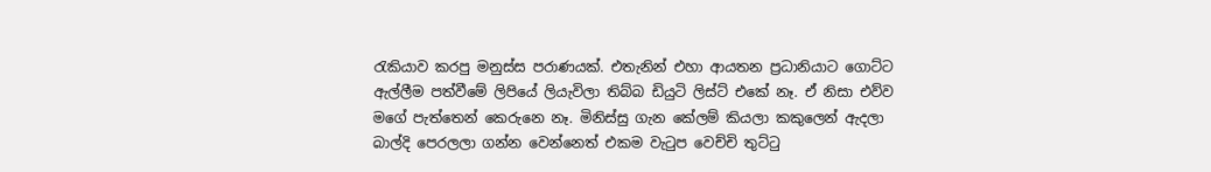රැකියාව කරපු මනුස්ස පරාණයක්. එතැනින් එහා ආයතන ප්‍රධානියාට ගොට්ට ඇල්ලීම පත්වීමේ ලිපියේ ලියැවිලා තිබ්බ ඩියුටි ලිස්ට් එකේ නෑ. ඒ නිසා එව්ව මගේ පැත්තෙන් කෙරුනෙ නෑ. මිනිස්සු ගැන කේලම් කියලා කකුලෙන් ඇදලා බාල්දි පෙරලලා ගන්න වෙන්නෙත් එකම වැටුප වෙච්චි තුට්ටු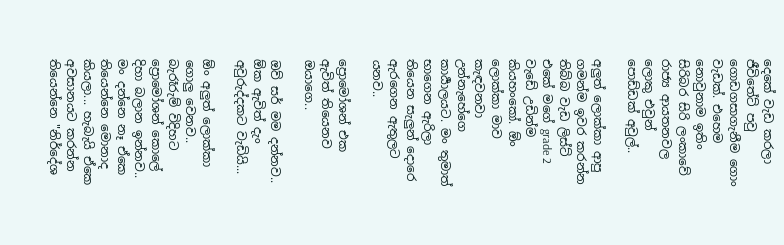දෙකේ වැඩ කරලා ජීවිතේට් පවු ගොඩගසාගැනීම ගොං වැඩක්. එහෙම නොවුනාම ඉතිං සිරිබර සිරි ලංකාවේ රාජ්‍ය ආයතනවල ලොකු එවුන් පොඩ්ඩක් අවුල්..

අලුත් ලොක්කා ආපු ගමන්ම ඉවර කරන්න තිබ්බ වැඩ ලිස්ට් එකේ මගේ grade 2 වැඩේ උඩින්ම කියහංකෝ. ඕං ලොක්කා මාව කැඳවනවා උන්නැහේගෙ කාර්‍යාලයට. මං තුමාත් භාගෙන ඇරිලා තියෙන සැලුන් දොරෙ ඇරගෙන ඇතුලට යනව..

ප්‍රොමෝශන් එක ඇවිත් තියෙනව ඔයාගෙ..

ඔව් සර් මම දන්නව.. ඕක ඇවිත් දැං අවුරුද්දකට වැඩියි...

ඕං අලුත් ලොක්කා ගොලු වෙනව.. බැරෑරුම් විදිහට ප්‍රොමෝශන් කොලේ දිහා බලාන ඉන්නව.. මං දන්නෙ නෑ ඒකෙ තියෙන්නෙ මොනාද කියලා... හැබැයි ඒකෙ අවසානයට කරන්න තියෙන්නෙ "නිර්දේශ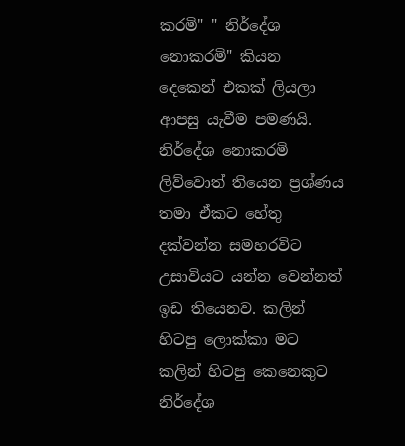කරමි" " නිර්දේශ නොකරමි" කියන දෙකෙන් එකක් ලියලා ආපසු යැවීම පමණයි. නිර්දේශ නොකරමි ලිව්වොත් තියෙන ප්‍රශ්ණය තමා ඒකට හේතු දක්වන්න සමහරවිට උසාවියට යන්න වෙන්නත් ඉඩ තියෙනව. කලින් හිටපු ලොක්කා මට කලින් හිටපු කෙනෙකුට නිර්දේශ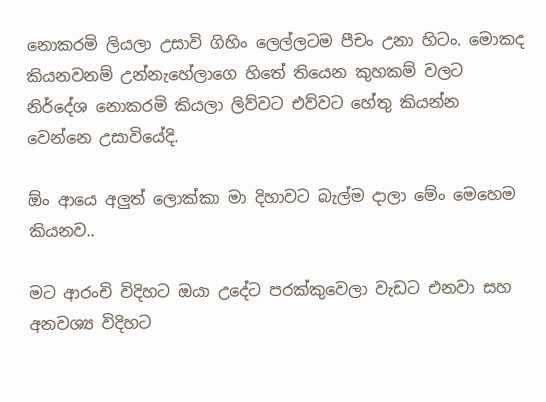නොකරමි ලියලා උසාවි ගිහිං ලෙල්ලටම පීචං උනා හිටං. මොකද කියනවනම් උන්නැහේලාගෙ හිතේ තියෙන කුහකම් වලට නිර්දේශ නොකරමි කියලා ලිව්වට එව්වට හේතු කියන්න වෙන්නෙ උසාවියේදි.

ඕං ආයෙ අලුත් ලොක්කා මා දිහාවට බැල්ම දාලා මේං මෙහෙම කියනව..

මට ආරංචි විදිහට ඔයා උදේට පරක්කුවෙලා වැඩට එනවා සහ අනවශ්‍ය විදිහට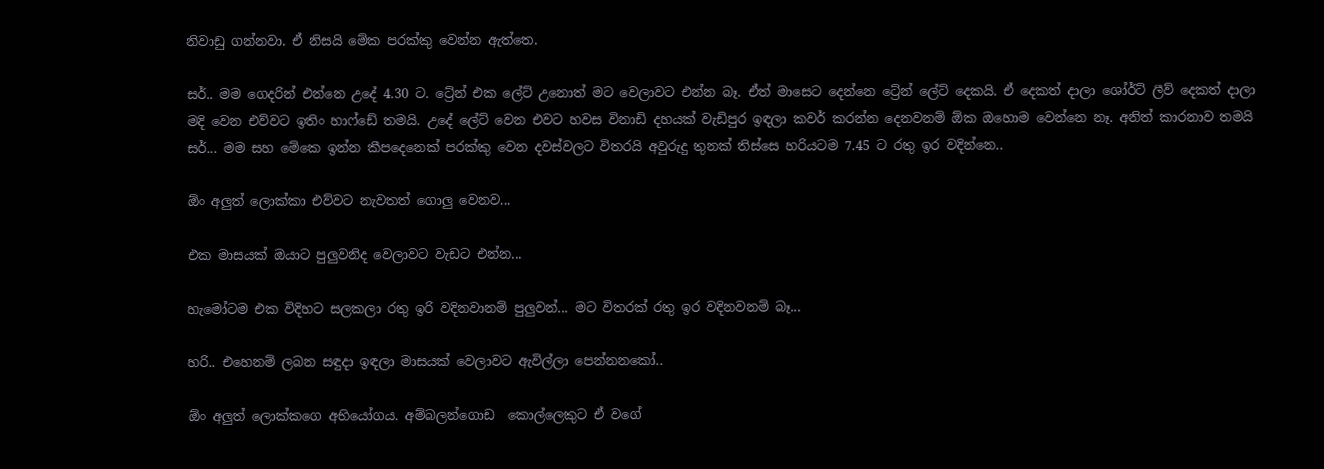නිවාඩු ගන්නවා. ඒ නිසයි මේක පරක්කු වෙන්න ඇත්තෙ.

සර්.. මම ගෙදරින් එන්නෙ උදේ 4.30 ට. ට්‍රේන් එක ලේට් උනොත් මට වෙලාවට එන්න බෑ. ඒත් මාසෙට දෙන්නෙ ට්‍රේන් ලේට් දෙකයි. ඒ දෙකත් දාලා ශෝර්ට් ලීව් දෙකත් දාලා මදි වෙන එව්වට ඉතිං හාෆ්ඩේ තමයි. උදේ ලේට් වෙන එවට හවස විනාඩි දහයක් වැඩිපුර ඉඳලා කවර් කරන්න දෙනවනම් ඕක ඔහොම වෙන්නෙ නෑ. අනිත් කාරනාව තමයි සර්... මම සහ මේකෙ ඉන්න කීපදෙනෙක් පරක්කු වෙන දවස්වලට විතරයි අවුරුදු තුනක් තිස්සෙ හරියටම 7.45 ට රතු ඉර වදින්නෙ..

ඕං අලුත් ලොක්කා එව්වට නැවතත් ගොලු වෙනව...

එක මාසයක් ඔයාට පුලුවනිද වෙලාවට වැඩට එන්න...

හැමෝටම එක විදිහට සලකලා රතු ඉරි වදිනවානම් පුලුවන්... මට විතරක් රතු ඉර වදිනවනම් බෑ...

හරි.. එහෙනම් ලබන සඳුදා ඉඳලා මාසයක් වෙලාවට ඇවිල්ලා පෙන්නනකෝ..

ඕං අලුත් ලොක්කගෙ අභියෝගය. අම්බලන්ගොඩ  කොල්ලෙකුට ඒ වගේ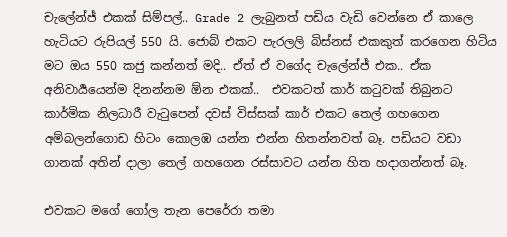චැලේන්ජ් එකක් සිම්පල්.. Grade 2 ලැබුනත් පඩිය වැඩි වෙන්නෙ ඒ කාලෙ හැටියට රුපියල් 550 යි. ජොබ් එකට පැරලලි බිස්නස් එකකුත් කරගෙන හිටිය මට ඔය 550 කජු කන්නත් මදි.. ඒත් ඒ වගේද චැලේන්ජ් එක.. ඒක අනිවාර්‍යයෙන්ම දිනන්නම ඕන එකක්..  එවකටත් කාර් කටුවක් තිබුනට කාර්මික නිලධාරී වැටුපෙන් දවස් විස්සක් කාර් එකට තෙල් ගහගෙන අම්බලන්ගොඩ හිටං කොලඹ යන්න එන්න හිතන්නවත් බෑ. පඩියට වඩා ගානක් අතින් දාලා තෙල් ගහගෙන රස්සාවට යන්න හිත හදාගන්නත් බෑ.

එවකට මගේ ගෝල තැන පෙරේරා තමා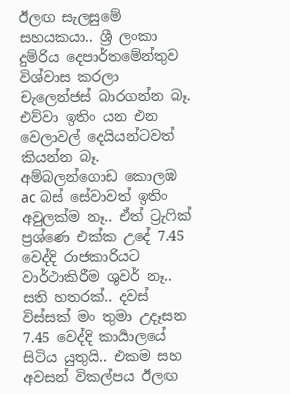ඊලඟ සැලසුමේ සහයකයා.. ශ්‍රී ලංකා දුම්රිය දෙපාර්තමේන්තුව විශ්වාස කරලා චැලෙන්ජස් බාරගන්න බෑ. එව්වා ඉතිං යන එන වෙලාවල් දෙයියන්ටවත් කියන්න බෑ. අම්බලන්ගොඩ කොලඹ ac බස් සේවාවත් ඉතිං අවුලක්ම නෑ.. ඒත් ට්‍රැෆික් ප්‍රශ්ණෙ එක්ක උදේ 7.45 වෙද්දි රාජකාරියට වාර්ථාකිරීම ශුවර් නෑ.. සති හතරක්.. දවස් විස්සක් මං තුමා උදෑසන 7.45 වෙද්දි කාර්‍යාලයේ සිටිය යුතුයි.. එකම සහ අවසන් විකල්පය ඊලඟ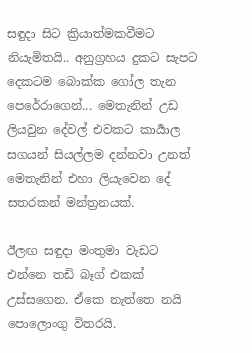සඳුදා සිට ක්‍රියාත්මකවීමට නියැමිතයි.. අනුග්‍රහය දුකට සැපට දෙකටම බොක්ක ගෝල තැන පෙරේරාගෙන්... මෙතැනින් උඩ ලියවුන දේවල් එවකට කාර්‍යාල සගයන් සියල්ලම දන්නවා උනත් මෙතැනින් එහා ලියැවෙන දේ සතරකන් මන්ත්‍රනයක්.

ඊලඟ සඳුදා මංතුමා වැඩට එන්නෙ තඩි බෑග් එකක් උස්සගෙන. ඒකෙ නැත්තෙ නයි පොලොංගු විතරයි.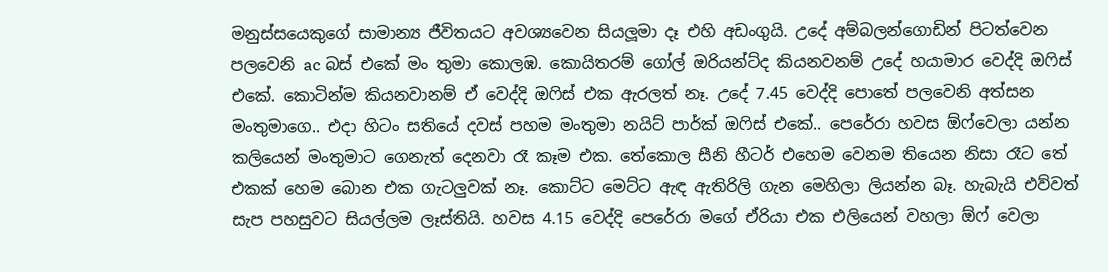මනුස්සයෙකුගේ සාමාන්‍ය ජීවිතයට අවශ්‍යවෙන සියලූමා දෑ එහි අඩංගුයි. උදේ අම්බලන්ගොඩින් පිටත්වෙන පලවෙනි ac බස් එකේ මං තුමා කොලඹ. කොයිතරම් ගෝල් ඔරියන්ට්ද කියනවනම් උදේ හයාමාර වෙද්දි ඔෆිස් එකේ. කොටින්ම කියනවානම් ඒ වෙද්දි ඔෆිස් එක ඇරලත් නෑ. උදේ 7.45 වෙද්දි පොතේ පලවෙනි අත්සන මංතුමාගෙ.. එදා හිටං සතියේ දවස් පහම මංතුමා නයිට් පාර්ක් ඔෆිස් එකේ.. පෙරේරා හවස ඕෆ්වෙලා යන්න කලියෙන් මංතුමාට ගෙනැත් දෙනවා රෑ කෑම එක. තේකොල සීනි හීටර් එහෙම වෙනම තියෙන නිසා රෑට තේ එකක් හෙම බොන එක ගැටලුවක් නෑ. කොට්ට මෙට්ට ඇඳ ඇතිරිලි ගැන මෙහිලා ලියන්න බෑ. හැබැයි එව්වත් සැප පහසුවට සියල්ලම ලෑස්තියි. හවස 4.15 වෙද්දි පෙරේරා මගේ ඒරියා එක එලියෙන් වහලා ඕෆ් වෙලා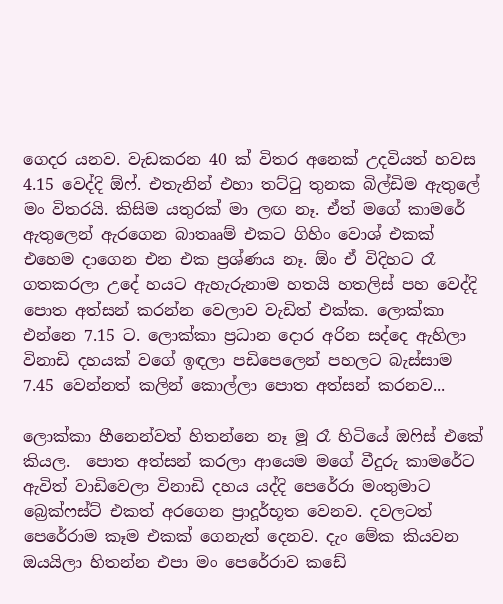ගෙදර යනව. වැඩකරන 40 ක් විතර අනෙක් උදවියත් හවස 4.15 වෙද්දි ඕෆ්. එතැනින් එහා තට්ටු තුනක බිල්ඩිම ඇතුලේ මං විතරයි. කිසිම යතුරක් මා ලඟ නෑ. ඒත් මගේ කාමරේ ඇතුලෙන් ඇරගෙන බාතෲම් එකට ගිහිං වොශ් එකක් එහෙම දාගෙන එන එක ප්‍රශ්ණය නෑ. ඕං ඒ විදිහට රෑ ගතකරලා උදේ හයට ඇහැරුනාම හතයි හතලිස් පහ වෙද්දි පොත අත්සන් කරන්න වෙලාව වැඩිත් එක්ක. ලොක්කා එන්නෙ 7.15 ට. ලොක්කා ප්‍රධාන දොර අරින සද්දෙ ඇහිලා විනාඩි දහයක් වගේ ඉඳලා පඩිපෙලෙන් පහලට බැස්සාම 7.45 වෙන්නත් කලින් කොල්ලා පොත අත්සන් කරනව...

ලොක්කා හීනෙන්වත් හිතන්නෙ නෑ මූ රෑ හිටියේ ඔෆිස් එකේ කියල.  පොත අත්සන් කරලා ආයෙම මගේ වීදුරු කාමරේට ඇවිත් වාඩිවෙලා විනාඩි දහය යද්දි පෙරේරා මංතුමාට බ්‍රෙක්ෆස්ට් එකත් අරගෙන ප්‍රාදූර්භූත වෙනව. දවලටත් පෙරේරාම කෑම එකක් ගෙනැත් දෙනව. දැං මේක කියවන ඔයයිලා හිතන්න එපා මං පෙරේරාව කඩේ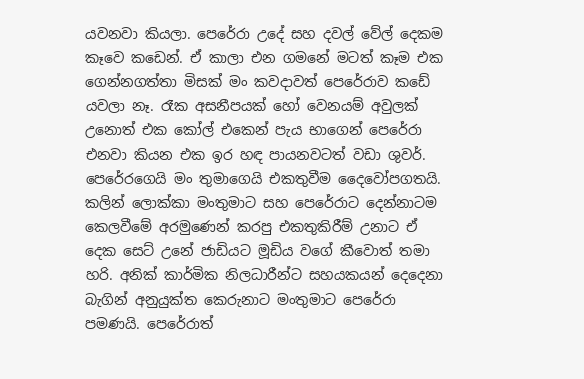යවනවා කියලා. පෙරේරා උදේ සහ දවල් වේල් දෙකම කෑවෙ කඩෙන්. ඒ කාලා එන ගමනේ මටත් කෑම එක ගෙන්නගත්තා මිසක් මං කවදාවත් පෙරේරාව කඩේ යවලා නෑ. රෑක අසනීපයක් හෝ වෙනයම් අවුලක් උනොත් එක කෝල් එකෙන් පැය භාගෙන් පෙරේරා එනවා කියන එක ඉර හඳ පායනවටත් වඩා ශුවර්. පෙරේරගෙයි මං තුමාගෙයි එකතුවීම දෛවෝපගතයි. කලින් ලොක්කා මංතුමාට සහ පෙරේරාට දෙන්නාටම කෙලවීමේ අරමුණෙන් කරපු එකතුකිරීම් උනාට ඒ දෙක සෙට් උනේ ජාඩියට මූඩිය වගේ කීවොත් තමා හරි. අනික් කාර්මික නිලධාරීන්ට සහයකයන් දෙදෙනා බැගින් අනුයුක්ත කෙරුනාට මංතුමාට පෙරේරා පමණයි. පෙරේරාත්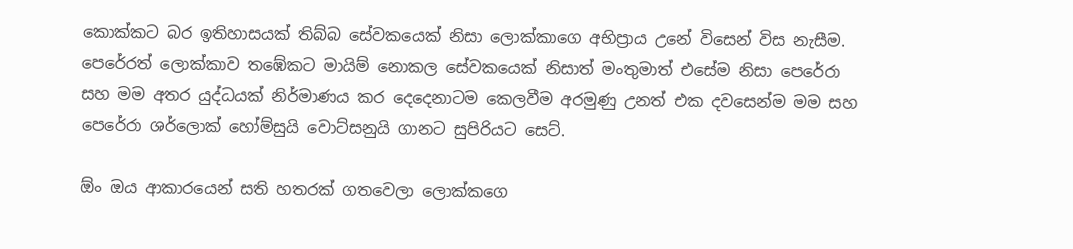කොක්කට බර ඉතිහාසයක් තිබ්බ සේවකයෙක් නිසා ලොක්කාගෙ අභිප්‍රාය උනේ විසෙන් විස නැසීම. පෙරේරත් ලොක්කාව තඹේකට මායිම් නොකල සේවකයෙක් නිසාත් මංතුමාත් එසේම නිසා පෙරේරා සහ මම අතර යුද්ධයක් නිර්මාණය කර දෙදෙනාටම කෙලවීම අරමුණු උනත් එක දවසෙන්ම මම සහ පෙරේරා ශර්ලොක් හෝම්සුයි වොට්සනුයි ගානට සුපිරියට සෙට්.

ඕං ඔය ආකාරයෙන් සති හතරක් ගතවෙලා ලොක්කගෙ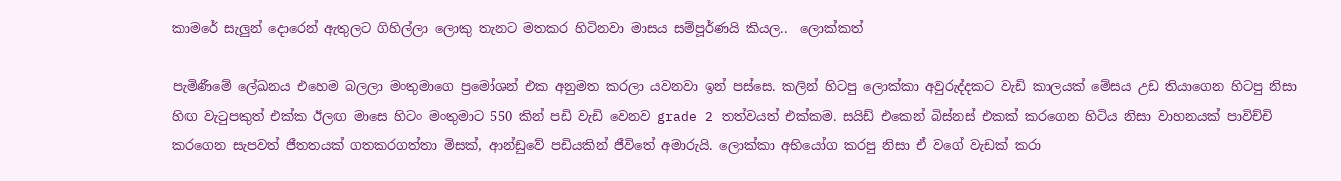කාමරේ සැලුන් දොරෙන් ඇතුලට ගිහිල්ලා ලොකු තැනට මතකර හිටිනවා මාසය සම්පූර්ණයි කියල..  ලොක්කත්

පැමිණීමේ ලේඛනය එහෙම බලලා මංතුමාගෙ ප්‍රමෝශන් එක අනුමත කරලා යවනවා ඉන් පස්සෙ. කලින් හිටපු ලොක්කා අවුරුද්දකට වැඩි කාලයක් මේසය උඩ තියාගෙන හිටපු නිසා හිඟ වැටුපකුත් එක්ක ඊලඟ මාසෙ හිටං මංතුමාට 550 කින් පඩි වැඩි වෙනව grade 2 තත්වයත් එක්කම. සයිඩ් එකෙන් බිස්නස් එකක් කරගෙන හිටිය නිසා වාහනයක් පාවිච්චි කරගෙන සැපවත් ජීතතයක් ගතකරගත්තා මිසක්, ආන්ඩුවේ පඩියකින් ජීවිතේ අමාරුයි. ලොක්කා අභියෝග කරපු නිසා ඒ වගේ වැඩක් කරා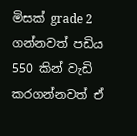මිසක් grade 2 ගන්නවත් පඩිය 550 කින් වැඩි කරගන්නවත් ඒ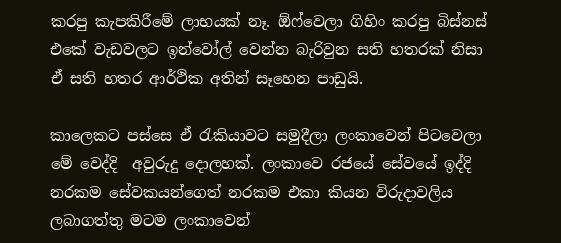කරපු කැපකිරීමේ ලාභයක් නෑ. ඕෆ්වෙලා ගිහිං කරපු බිස්නස් එකේ වැඩවලට ඉන්වෝල් වෙන්න බැරිවුන සති හතරක් නිසා ඒ සති හතර ආර්ථික අතින් සෑහෙන පාඩුයි.

කාලෙකට පස්සෙ ඒ රැකියාවට සමුදීලා ලංකාවෙන් පිටවෙලා මේ වෙද්දි  අවුරුදු දොලහක්. ලංකාවෙ රජයේ සේවයේ ඉද්දි නරකම සේවකයන්ගෙත් නරකම එකා කියන විරුදාවලිය ලබාගත්තු මටම ලංකාවෙන්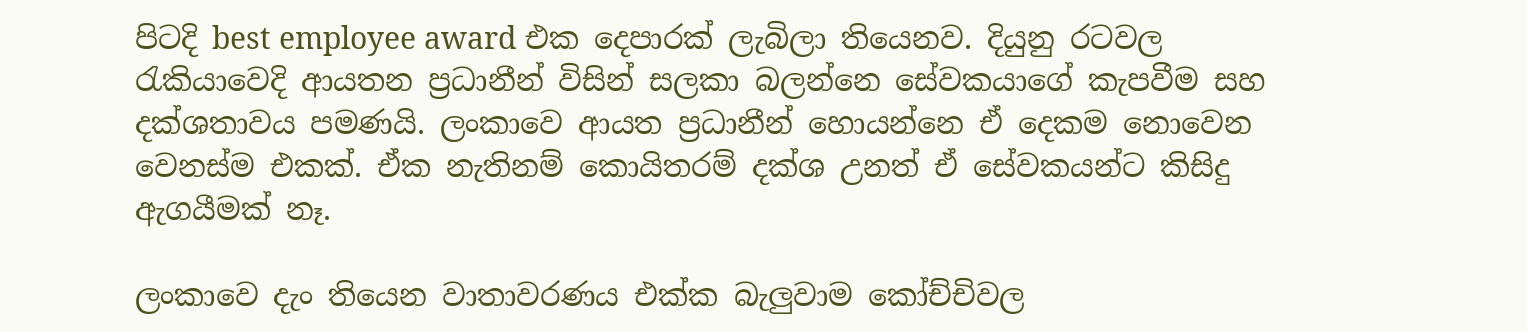පිටදි best employee award එක දෙපාරක් ලැබිලා තියෙනව. දියුනු රටවල රැකියාවෙදි ආයතන ප්‍රධානීන් විසින් සලකා බලන්නෙ සේවකයාගේ කැපවීම සහ දක්ශතාවය පමණයි. ලංකාවෙ ආයත ප්‍රධානීන් හොයන්නෙ ඒ දෙකම නොවෙන වෙනස්ම එකක්. ඒක නැතිනම් කොයිතරම් දක්ශ උනත් ඒ සේවකයන්ට කිසිදු ඇගයීමක් නෑ.

ලංකාවෙ දැං තියෙන වාතාවරණය එක්ක බැලුවාම කෝච්චිවල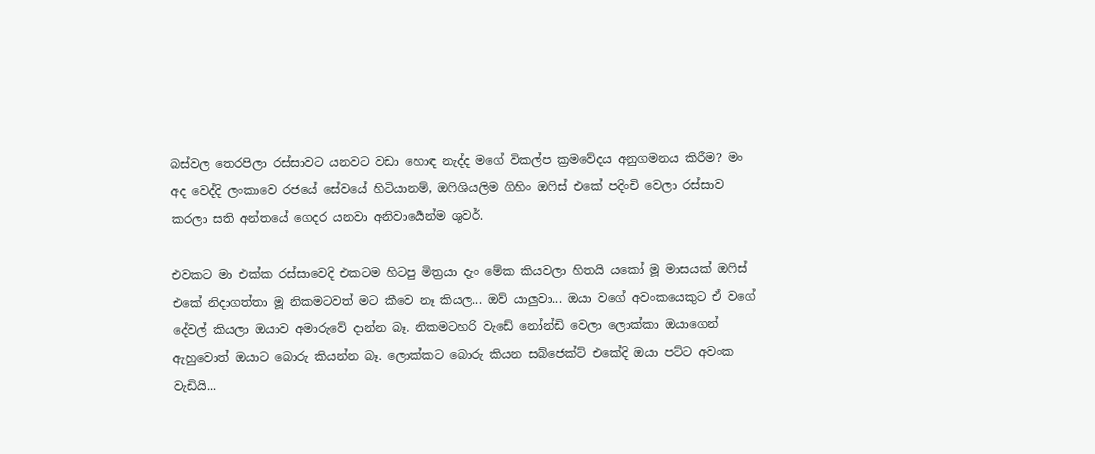බස්වල තෙරපිලා රස්සාවට යනවට වඩා හොඳ නැද්ද මගේ විකල්ප ක්‍රමවේදය අනුගමනය කිරීම? මං අද වෙද්දි ලංකාවෙ රජයේ සේවයේ හිටියානම්, ඔෆිශියලිම ගිහිං ඔෆිස් එකේ පදිංචි වෙලා රස්සාව කරලා සති අන්තයේ ගෙදර යනවා අනිවාර්‍යෙන්ම ශුවර්.

එවකට මා එක්ක රස්සාවෙදි එකටම හිටපු මිත්‍රයා දැං මේක කියවලා හිතයි යකෝ මූ මාසයක් ඔෆිස් එකේ නිදාගත්තා මූ නිකමටවත් මට කීවෙ නෑ කියල... ඔව් යාලුවා... ඔයා වගේ අවංකයෙකුට ඒ වගේ දේවල් කියලා ඔයාව අමාරුවේ දාන්න බෑ. නිකමටහරි වැඩේ නෝන්ඩි වෙලා ලොක්කා ඔයාගෙන් ඇහුවොත් ඔයාට බොරු කියන්න බෑ. ලොක්කට බොරු කියන සබ්ජෙක්ට් එකේදි ඔයා පට්ට අවංක වැඩියි...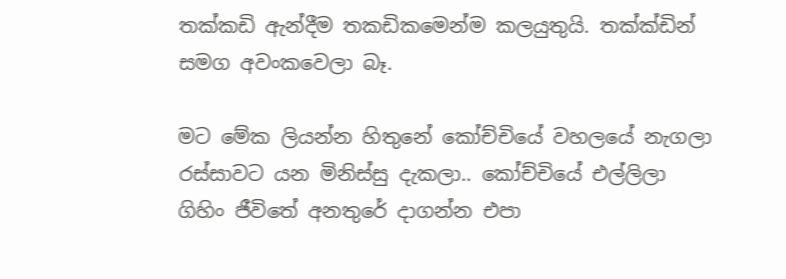තක්කඩි ඇන්දීම තකඩිකමෙන්ම කලයුතුයි. තක්ක්ඩින් සමග අවංකවෙලා බෑ.

මට මේක ලියන්න හිතුනේ කෝච්චියේ වහලයේ නැගලා රස්සාවට යන මිනිස්සු දැකලා.. කෝච්චියේ එල්ලිලා ගිහිං ජීවිතේ අනතුරේ දාගන්න එපා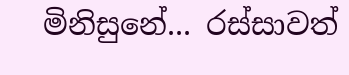මිනිසුනේ... රස්සාවත්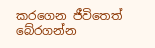කරගෙන ජීවිතෙත් බේරගන්න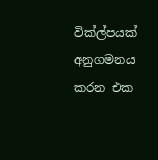වික්ල්පයක් අනුගමනය කරන එක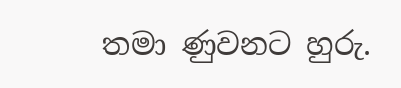තමා ණුවනට හුරු.